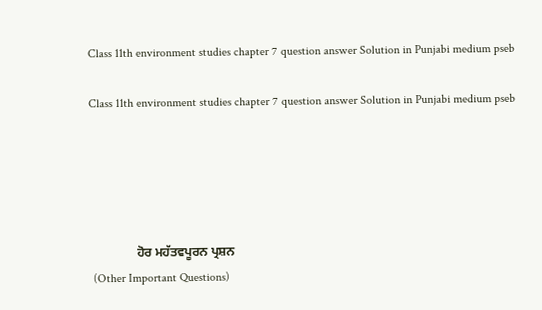Class 11th environment studies chapter 7 question answer Solution in Punjabi medium pseb

Class 11th environment studies chapter 7 question answer Solution in Punjabi medium pseb





               ਹੋਰ ਮਹੱਤਵਪੂਰਨ ਪ੍ਰਸ਼ਨ
 (Other Important Questions)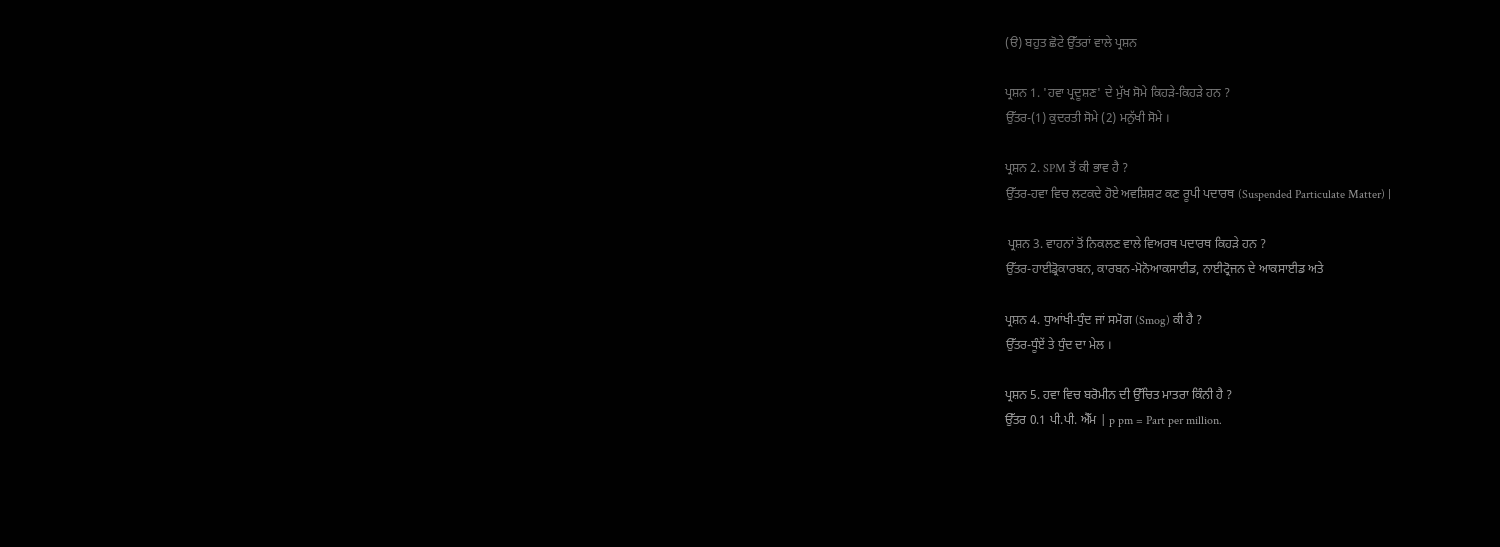(ੳ) ਬਹੁਤ ਛੋਟੇ ਉੱਤਰਾਂ ਵਾਲੇ ਪ੍ਰਸ਼ਨ

ਪ੍ਰਸ਼ਨ 1. 'ਹਵਾ ਪ੍ਰਦੂਸ਼ਣ' ਦੇ ਮੁੱਖ ਸੋਮੇ ਕਿਹੜੇ-ਕਿਹੜੇ ਹਨ ?
ਉੱਤਰ-(1) ਕੁਦਰਤੀ ਸੋਮੇ (2) ਮਨੁੱਖੀ ਸੋਮੇ ।

ਪ੍ਰਸ਼ਨ 2. SPM ਤੋਂ ਕੀ ਭਾਵ ਹੈ ?
ਉੱਤਰ-ਹਵਾ ਵਿਚ ਲਟਕਦੇ ਹੋਏ ਅਵਸ਼ਿਸ਼ਟ ਕਣ ਰੂਪੀ ਪਦਾਰਥ (Suspended Particulate Matter) |

 ਪ੍ਰਸ਼ਨ 3. ਵਾਹਨਾਂ ਤੋਂ ਨਿਕਲਣ ਵਾਲੇ ਵਿਅਰਥ ਪਦਾਰਥ ਕਿਹੜੇ ਹਨ ?
ਉੱਤਰ-ਹਾਈਡ੍ਰੋਕਾਰਬਨ, ਕਾਰਬਨ-ਮੋਨੋਆਕਸਾਈਡ, ਨਾਈਟ੍ਰੋਜਨ ਦੇ ਆਕਸਾਈਡ ਅਤੇ

ਪ੍ਰਸ਼ਨ 4. ਧੁਆਂਖੀ-ਧੁੰਦ ਜਾਂ ਸਮੋਗ (Smog) ਕੀ ਹੈ ?
ਉੱਤਰ-ਧੂੰਏਂ ਤੇ ਧੁੰਦ ਦਾ ਮੇਲ ।

ਪ੍ਰਸ਼ਨ 5. ਹਵਾ ਵਿਚ ਬਰੋਮੀਨ ਦੀ ਉੱਚਿਤ ਮਾਤਰਾ ਕਿੰਨੀ ਹੈ ?
ਉੱਤਰ 0.1 ਪੀ.ਪੀ. ਐੱਮ | p pm = Part per million.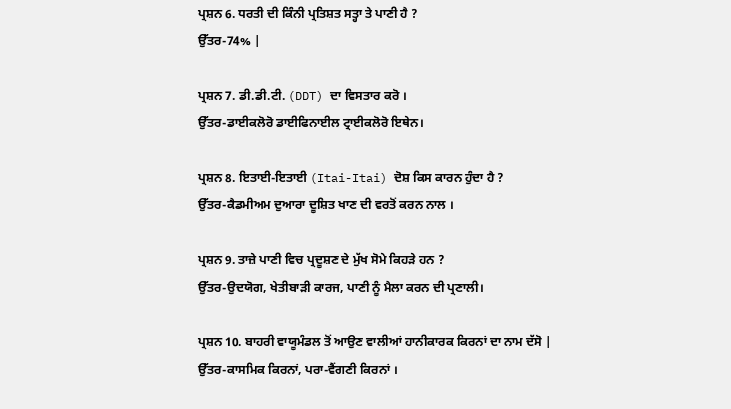ਪ੍ਰਸ਼ਨ 6. ਧਰਤੀ ਦੀ ਕਿੰਨੀ ਪ੍ਰਤਿਸ਼ਤ ਸਤ੍ਹਾ ਤੇ ਪਾਣੀ ਹੈ ?
ਉੱਤਰ-74% |

ਪ੍ਰਸ਼ਨ 7. ਡੀ.ਡੀ.ਟੀ. (DDT) ਦਾ ਵਿਸਤਾਰ ਕਰੋ ।
ਉੱਤਰ-ਡਾਈਕਲੋਰੋ ਡਾਈਫਿਨਾਈਲ ਟ੍ਰਾਈਕਲੋਰੋ ਇਥੇਨ।

ਪ੍ਰਸ਼ਨ 8. ਇਤਾਈ-ਇਤਾਈ (Itai-Itai) ਦੋਸ਼ ਕਿਸ ਕਾਰਨ ਹੁੰਦਾ ਹੈ ?
ਉੱਤਰ-ਕੈਡਮੀਅਮ ਦੁਆਰਾ ਦੂਸ਼ਿਤ ਖਾਣ ਦੀ ਵਰਤੋਂ ਕਰਨ ਨਾਲ ।

ਪ੍ਰਸ਼ਨ 9. ਤਾਜ਼ੇ ਪਾਣੀ ਵਿਚ ਪ੍ਰਦੂਸ਼ਣ ਦੇ ਮੁੱਖ ਸੋਮੇ ਕਿਹੜੇ ਹਨ ?
ਉੱਤਰ-ਉਦਯੋਗ, ਖੇਤੀਬਾੜੀ ਕਾਰਜ, ਪਾਣੀ ਨੂੰ ਮੈਲਾ ਕਰਨ ਦੀ ਪ੍ਰਣਾਲੀ।

ਪ੍ਰਸ਼ਨ 10. ਬਾਹਰੀ ਵਾਯੂਮੰਡਲ ਤੋਂ ਆਉਣ ਵਾਲੀਆਂ ਹਾਨੀਕਾਰਕ ਕਿਰਨਾਂ ਦਾ ਨਾਮ ਦੱਸੋ |
ਉੱਤਰ-ਕਾਸਮਿਕ ਕਿਰਨਾਂ, ਪਰਾ-ਵੈਂਗਣੀ ਕਿਰਨਾਂ ।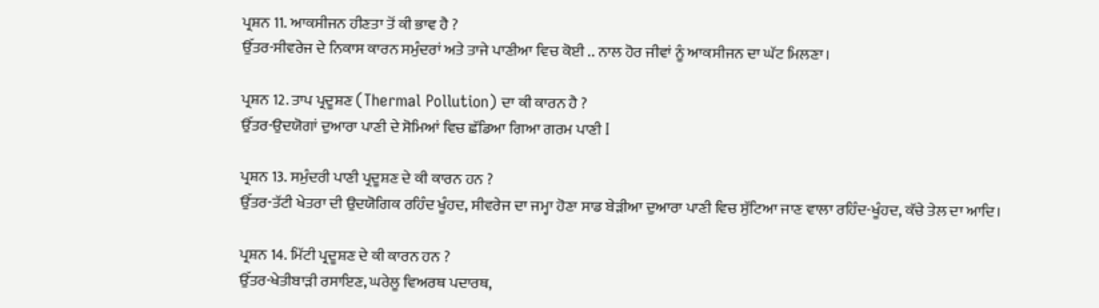ਪ੍ਰਸ਼ਨ 11. ਆਕਸੀਜਨ ਹੀਣਤਾ ਤੋਂ ਕੀ ਭਾਵ ਹੈ ?
ਉੱਤਰ-ਸੀਵਰੇਜ ਦੇ ਨਿਕਾਸ ਕਾਰਨ ਸਮੁੰਦਰਾਂ ਅਤੇ ਤਾਜੇ ਪਾਣੀਆ ਵਿਚ ਕੋਈ .. ਨਾਲ ਹੋਰ ਜੀਵਾਂ ਨੂੰ ਆਕਸੀਜਨ ਦਾ ਘੱਟ ਮਿਲਣਾ।

ਪ੍ਰਸ਼ਨ 12. ਤਾਪ ਪ੍ਰਦੂਸ਼ਣ (Thermal Pollution) ਦਾ ਕੀ ਕਾਰਨ ਹੈ ?
ਉੱਤਰ-ਉਦਯੋਗਾਂ ਦੁਆਰਾ ਪਾਣੀ ਦੇ ਸੋਮਿਆਂ ਵਿਚ ਛੱਡਿਆ ਗਿਆ ਗਰਮ ਪਾਣੀ I

ਪ੍ਰਸ਼ਨ 13. ਸਮੁੰਦਰੀ ਪਾਣੀ ਪ੍ਰਦੂਸ਼ਣ ਦੇ ਕੀ ਕਾਰਨ ਹਨ ?
ਉੱਤਰ-ਤੱਟੀ ਖੇਤਰਾ ਦੀ ਉਦਯੋਗਿਕ ਰਹਿੰਦ ਖੂੰਹਦ, ਸੀਵਰੇਜ ਦਾ ਜਮ੍ਹਾ ਹੋਣਾ ਸਾਡ ਬੇੜੀਆ ਦੁਆਰਾ ਪਾਣੀ ਵਿਚ ਸੁੱਟਿਆ ਜਾਣ ਵਾਲਾ ਰਹਿੰਦ-ਖੂੰਹਦ, ਕੱਚੇ ਤੇਲ ਦਾ ਆਦਿ।

ਪ੍ਰਸ਼ਨ 14. ਮਿੱਟੀ ਪ੍ਰਦੂਸ਼ਣ ਦੇ ਕੀ ਕਾਰਨ ਹਨ ?
ਉੱਤਰ-ਖੇਤੀਬਾੜੀ ਰਸਾਇਣ, ਘਰੇਲੂ ਵਿਅਰਥ ਪਦਾਰਥ,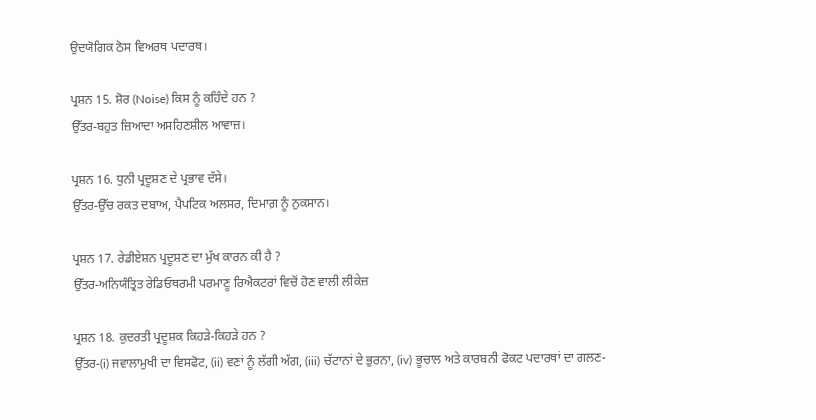ਉਦਯੋਗਿਕ ਠੋਸ ਵਿਅਰਥ ਪਦਾਰਥ।

ਪ੍ਰਸ਼ਨ 15. ਸ਼ੋਰ (Noise) ਕਿਸ ਨੂੰ ਕਹਿੰਦੇ ਹਨ ?
ਉੱਤਰ-ਬਹੁਤ ਜ਼ਿਆਦਾ ਅਸਹਿਣਸ਼ੀਲ ਆਵਾਜ਼।

ਪ੍ਰਸ਼ਨ 16. ਧੁਨੀ ਪ੍ਰਦੂਸ਼ਣ ਦੇ ਪ੍ਰਭਾਵ ਦੱਸੇ।
ਉੱਤਰ-ਉੱਚ ਰਕਤ ਦਬਾਅ, ਪੈਪਟਿਕ ਅਲਸਰ, ਦਿਮਾਗ਼ ਨੂੰ ਨੁਕਸਾਨ।

ਪ੍ਰਸ਼ਨ 17. ਰੇਡੀਏਸ਼ਨ ਪ੍ਰਦੂਸ਼ਣ ਦਾ ਮੁੱਖ ਕਾਰਨ ਕੀ ਹੈ ?
ਉੱਤਰ-ਅਨਿਯੰਤ੍ਰਿਤ ਰੇਡਿਓਥਰਮੀ ਪਰਮਾਣੂ ਰਿਐਕਟਰਾਂ ਵਿਚੋਂ ਹੋਣ ਵਾਲੀ ਲੀਕੇਜ਼

ਪ੍ਰਸ਼ਨ 18. ਕੁਦਰਤੀ ਪ੍ਰਦੂਸ਼ਕ ਕਿਹੜੇ-ਕਿਹੜੇ ਹਨ ?
ਉੱਤਰ-(i) ਜਵਾਲਾਮੁਖੀ ਦਾ ਵਿਸਫੋਟ, (ii) ਵਣਾਂ ਨੂੰ ਲੱਗੀ ਅੱਗ, (iii) ਚੱਟਾਨਾਂ ਦੇ ਭੁਰਨਾ, (iv) ਭੂਚਾਲ ਅਤੇ ਕਾਰਬਨੀ ਫੋਕਟ ਪਦਾਰਥਾਂ ਦਾ ਗਲਣ-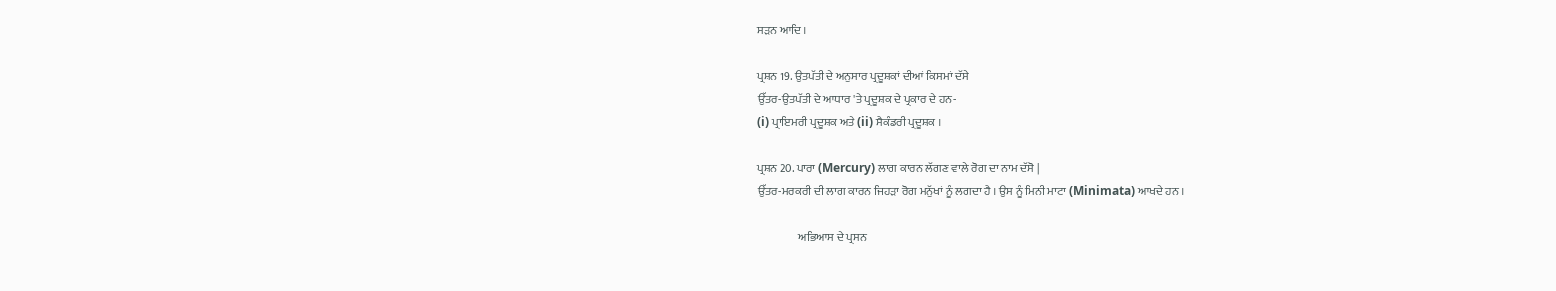ਸੜਨ ਆਦਿ ।

ਪ੍ਰਸ਼ਨ 19. ਉਤਪੱਤੀ ਦੇ ਅਨੁਸਾਰ ਪ੍ਰਦੂਸ਼ਕਾਂ ਦੀਆਂ ਕਿਸਮਾਂ ਦੱਸੇ
ਉੱਤਰ-ਉਤਪੱਤੀ ਦੇ ਆਧਾਰ 'ਤੇ ਪ੍ਰਦੂਸ਼ਕ ਦੇ ਪ੍ਰਕਾਰ ਦੇ ਹਨ-
(i) ਪ੍ਰਾਇਮਰੀ ਪ੍ਰਦੂਸ਼ਕ ਅਤੇ (ii) ਸੈਕੰਡਰੀ ਪ੍ਰਦੂਸ਼ਕ ।

ਪ੍ਰਸ਼ਨ 20. ਪਾਰਾ (Mercury) ਲਾਗ ਕਾਰਨ ਲੱਗਣ ਵਾਲੇ ਰੋਗ ਦਾ ਨਾਮ ਦੱਸੋ |
ਉੱਤਰ-ਮਰਕਰੀ ਦੀ ਲਾਗ ਕਾਰਨ ਜਿਹੜਾ ਰੋਗ ਮਨੁੱਖਾਂ ਨੂੰ ਲਗਦਾ ਹੈ । ਉਸ ਨੂੰ ਮਿਨੀ ਮਾਟਾ (Minimata) ਆਖਦੇ ਹਨ ।

                  ਅਭਿਆਸ ਦੇ ਪ੍ਰਸਨ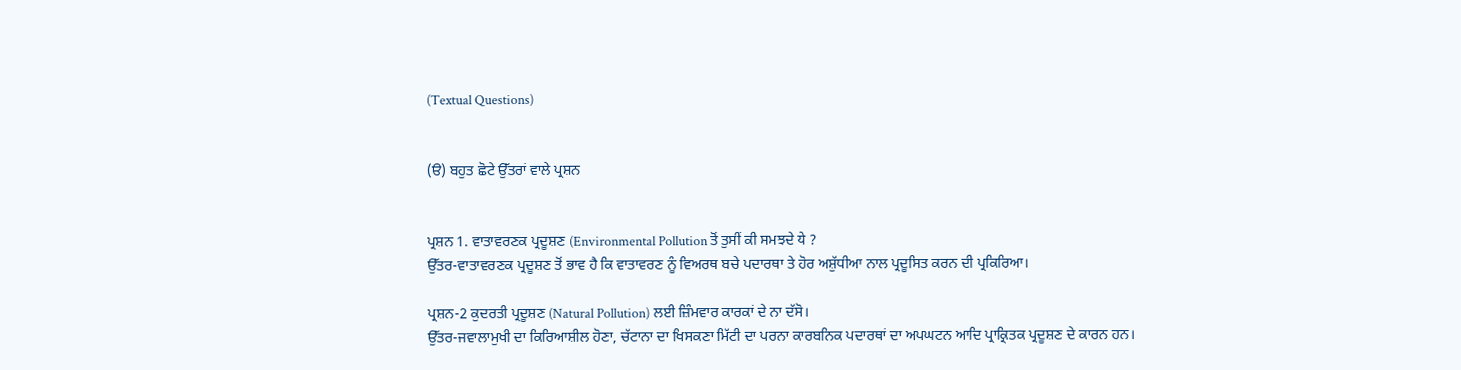(Textual Questions)


(ੳ) ਬਹੁਤ ਛੋਟੇ ਉੱਤਰਾਂ ਵਾਲੇ ਪ੍ਰਸ਼ਨ


ਪ੍ਰਸ਼ਨ 1. ਵਾਤਾਵਰਣਕ ਪ੍ਰਦੂਸ਼ਣ (Environmental Pollution ਤੋਂ ਤੁਸੀਂ ਕੀ ਸਮਝਦੇ ये ?
ਉੱਤਰ-ਵਾਤਾਵਰਣਕ ਪ੍ਰਦੂਸ਼ਣ ਤੋਂ ਭਾਵ ਹੈ ਕਿ ਵਾਤਾਵਰਣ ਨੂੰ ਵਿਅਰਥ ਬਚੇ ਪਦਾਰਥਾ ਤੇ ਹੋਰ ਅਸ਼ੁੱਧੀਆ ਨਾਲ ਪ੍ਰਦੂਸਿਤ ਕਰਨ ਦੀ ਪ੍ਰਕਿਰਿਆ।

ਪ੍ਰਸ਼ਨ-2 ਕੁਦਰਤੀ ਪ੍ਰਦੂਸ਼ਣ (Natural Pollution) ਲਈ ਜ਼ਿੰਮਵਾਰ ਕਾਰਕਾਂ ਦੇ ਨਾ ਦੱਸੋ।
ਉੱਤਰ-ਜਵਾਲਾਮੁਖੀ ਦਾ ਕਿਰਿਆਸ਼ੀਲ ਹੋਣਾ, ਚੱਟਾਨਾ ਦਾ ਖਿਸਕਣਾ ਮਿੱਟੀ ਦਾ ਪਰਨਾ ਕਾਰਬਨਿਕ ਪਦਾਰਥਾਂ ਦਾ ਅਪਘਟਨ ਆਦਿ ਪ੍ਰਾਕ੍ਰਿਤਕ ਪ੍ਰਦੂਸ਼ਣ ਦੇ ਕਾਰਨ ਹਨ।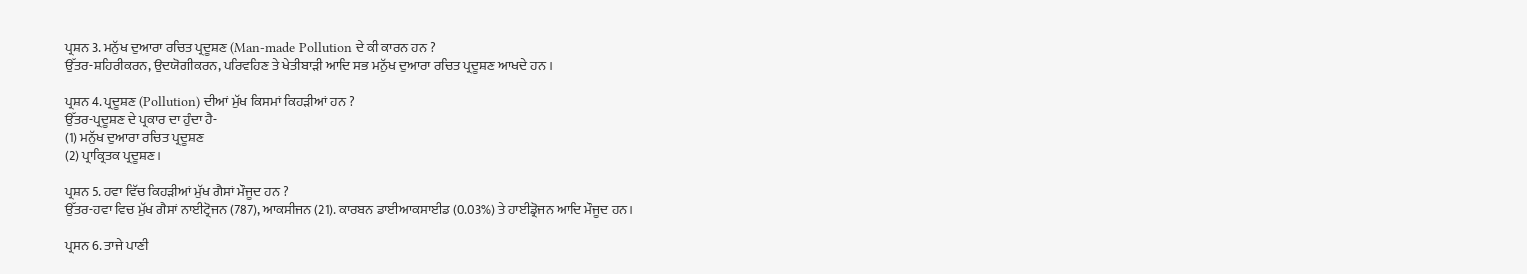ਪ੍ਰਸ਼ਨ 3. ਮਨੁੱਖ ਦੁਆਰਾ ਰਚਿਤ ਪ੍ਰਦੂਸ਼ਣ (Man-made Pollution ਦੇ ਕੀ ਕਾਰਨ ਹਨ ?
ਉੱਤਰ-ਸ਼ਹਿਰੀਕਰਨ, ਉਦਯੋਗੀਕਰਨ, ਪਰਿਵਹਿਣ ਤੇ ਖੇਤੀਬਾੜੀ ਆਦਿ ਸਭ ਮਨੁੱਖ ਦੁਆਰਾ ਰਚਿਤ ਪ੍ਰਦੂਸ਼ਣ ਆਖਦੇ ਹਨ ।

ਪ੍ਰਸ਼ਨ 4. ਪ੍ਰਦੂਸ਼ਣ (Pollution) ਦੀਆਂ ਮੁੱਖ ਕਿਸਮਾਂ ਕਿਹੜੀਆਂ ਹਨ ?
ਉੱਤਰ-ਪ੍ਰਦੂਸ਼ਣ ਦੇ ਪ੍ਰਕਾਰ ਦਾ ਹੁੰਦਾ ਹੈ-
(1) ਮਨੁੱਖ ਦੁਆਰਾ ਰਚਿਤ ਪ੍ਰਦੂਸ਼ਣ
(2) ਪ੍ਰਾਕ੍ਰਿਤਕ ਪ੍ਰਦੂਸ਼ਣ।

ਪ੍ਰਸ਼ਨ 5. ਹਵਾ ਵਿੱਚ ਕਿਹੜੀਆਂ ਮੁੱਖ ਗੈਸਾਂ ਮੌਜੂਦ ਹਨ ?
ਉੱਤਰ-ਹਵਾ ਵਿਚ ਮੁੱਖ ਗੈਸਾਂ ਨਾਈਟ੍ਰੋਜਨ (787), ਆਕਸੀਜਨ (21). ਕਾਰਬਨ ਡਾਈਆਕਸਾਈਡ (0.03%) ਤੇ ਹਾਈਡ੍ਰੋਜਨ ਆਦਿ ਮੌਜੂਦ ਹਨ।

ਪ੍ਰਸਨ 6. ਤਾਜੇ ਪਾਣੀ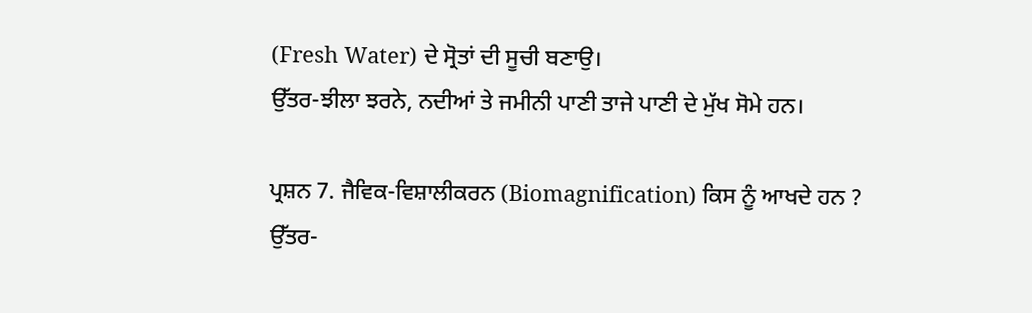(Fresh Water) ਦੇ ਸ੍ਰੋਤਾਂ ਦੀ ਸੂਚੀ ਬਣਾਉ।
ਉੱਤਰ-ਝੀਲਾ ਝਰਨੇ, ਨਦੀਆਂ ਤੇ ਜਮੀਨੀ ਪਾਣੀ ਤਾਜੇ ਪਾਣੀ ਦੇ ਮੁੱਖ ਸੋਮੇ ਹਨ।

ਪ੍ਰਸ਼ਨ 7. ਜੈਵਿਕ-ਵਿਸ਼ਾਲੀਕਰਨ (Biomagnification) ਕਿਸ ਨੂੰ ਆਖਦੇ ਹਨ ?
ਉੱਤਰ-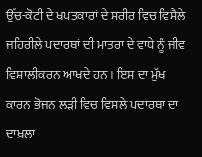ਉੱਚ-ਕੋਟੀ ਦੇ ਖਪਤਕਾਰਾਂ ਦੇ ਸਰੀਰ ਵਿਚ ਵਿਸੈਲੇ ਜਹਿਰੀਲੇ ਪਦਾਰਥਾਂ ਦੀ ਮਾਤਰਾ ਦੇ ਵਾਧੇ ਨੂੰ ਜੀਵ ਵਿਸ਼ਾਲੀਕਰਨ ਆਖਦੇ ਹਨ । ਇਸ ਦਾ ਮੁੱਖ ਕਾਰਨ ਭੋਜਨ ਲੜੀ ਵਿਚ ਵਿਸਲੇ ਪਦਾਰਥਾ ਦਾ ਦਾਖ਼ਲਾ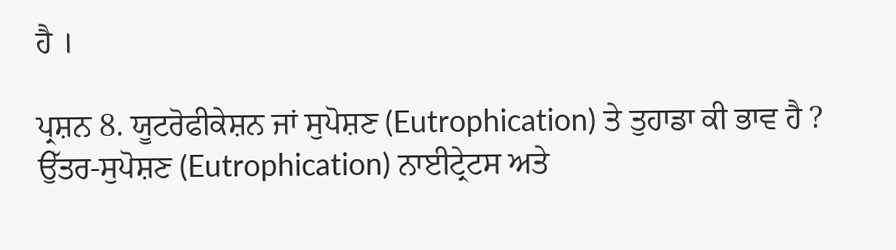ਹੈ ।

ਪ੍ਰਸ਼ਨ 8. ਯੂਟਰੋਫੀਕੇਸ਼ਨ ਜਾਂ ਸੁਪੋਸ਼ਣ (Eutrophication) ਤੇ ਤੁਹਾਡਾ ਕੀ ਭਾਵ ਹੈ ?
ਉੱਤਰ-ਸੁਪੋਸ਼ਣ (Eutrophication) ਨਾਈਟ੍ਰੇਟਸ ਅਤੇ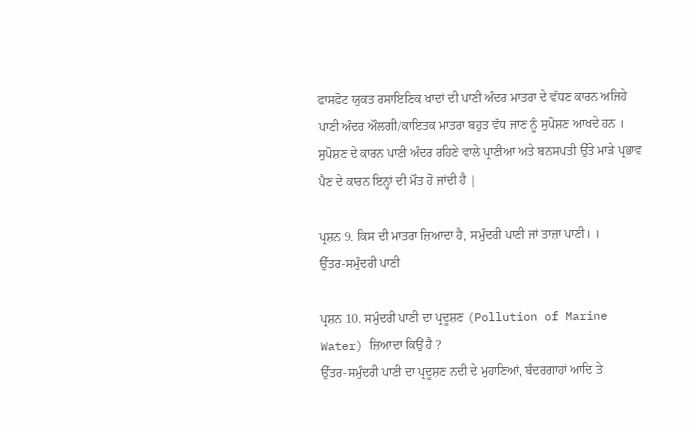ਫਾਸਫੋਟ ਯੁਕਤ ਰਸਾਇਣਿਕ ਖਾਦਾਂ ਦੀ ਪਾਣੀ ਅੰਦਰ ਮਾਤਰਾ ਦੇ ਵੱਧਣ ਕਾਰਨ ਅਜਿਹੇ ਪਾਣੀ ਅੰਦਰ ਔਲਗੀ/ਕਾਇਤਕ ਮਾਤਰਾ ਬਹੁਤ ਵੱਧ ਜਾਣ ਨੂੰ ਸੁਪੋਸ਼ਣ ਆਖਦੇ ਹਨ । ਸੁਪੋਸ਼ਣ ਦੇ ਕਾਰਨ ਪਾਣੀ ਅੰਦਰ ਰਹਿਣੇ ਵਾਲੇ ਪ੍ਰਾਣੀਆ ਅਤੇ ਬਨਸਪਤੀ ਉੱਤੇ ਮਾੜੇ ਪ੍ਰਭਾਵ ਪੈਣ ਦੇ ਕਾਰਨ ਇਨ੍ਹਾਂ ਦੀ ਮੌਤ ਹੋ ਜਾਂਦੀ ਹੈ |

ਪ੍ਰਸ਼ਨ 9. ਕਿਸ ਦੀ ਮਾਤਰਾ ਜ਼ਿਆਦਾ ਹੈ, ਸਮੁੰਦਰੀ ਪਾਣੀ ਜਾਂ ਤਾਜ਼ਾ ਪਾਣੀ। ।
ਉੱਤਰ-ਸਮੁੰਦਰੀ ਪਾਣੀ

ਪ੍ਰਸ਼ਨ 10. ਸਮੁੰਦਰੀ ਪਾਣੀ ਦਾ ਪ੍ਰਦੂਸ਼ਣ (Pollution of Marine Water) ਜ਼ਿਆਦਾ ਕਿਉਂ ਹੈ ?
ਉੱਤਰ-ਸਮੁੰਦਰੀ ਪਾਣੀ ਦਾ ਪ੍ਰਦੂਸ਼ਣ ਨਦੀ ਦੇ ਮੁਹਾਣਿਆਂ, ਬੰਦਰਗਾਹਾਂ ਆਦਿ ਤੇ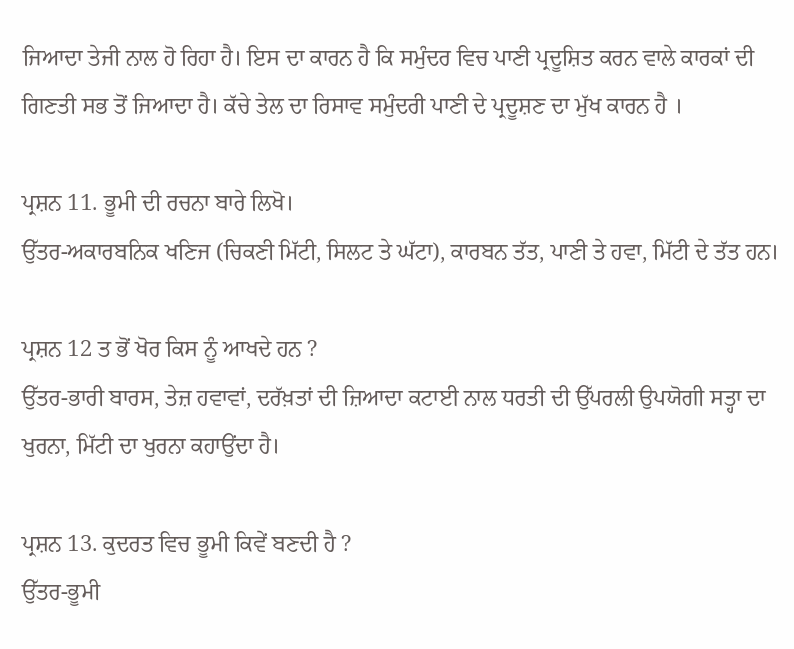ਜਿਆਦਾ ਤੇਜੀ ਨਾਲ ਹੋ ਰਿਹਾ ਹੈ। ਇਸ ਦਾ ਕਾਰਨ ਹੈ ਕਿ ਸਮੁੰਦਰ ਵਿਚ ਪਾਣੀ ਪ੍ਰਦੂਸ਼ਿਤ ਕਰਨ ਵਾਲੇ ਕਾਰਕਾਂ ਦੀ ਗਿਣਤੀ ਸਭ ਤੋਂ ਜਿਆਦਾ ਹੈ। ਕੱਚੇ ਤੇਲ ਦਾ ਰਿਸਾਵ ਸਮੁੰਦਰੀ ਪਾਣੀ ਦੇ ਪ੍ਰਦੂਸ਼ਣ ਦਾ ਮੁੱਖ ਕਾਰਨ ਹੈ ।

ਪ੍ਰਸ਼ਨ 11. ਭੂਮੀ ਦੀ ਰਚਨਾ ਬਾਰੇ ਲਿਖੋ।
ਉੱਤਰ-ਅਕਾਰਬਨਿਕ ਖਣਿਜ (ਚਿਕਣੀ ਮਿੱਟੀ, ਸਿਲਟ ਤੇ ਘੱਟਾ), ਕਾਰਬਨ ਤੱਤ, ਪਾਣੀ ਤੇ ਹਵਾ, ਮਿੱਟੀ ਦੇ ਤੱਤ ਹਨ।

ਪ੍ਰਸ਼ਨ 12 ਤ ਭੋਂ ਖੋਰ ਕਿਸ ਨੂੰ ਆਖਦੇ ਹਨ ?
ਉੱਤਰ-ਭਾਰੀ ਬਾਰਸ, ਤੇਜ਼ ਹਵਾਵਾਂ, ਦਰੱਖ਼ਤਾਂ ਦੀ ਜ਼ਿਆਦਾ ਕਟਾਈ ਨਾਲ ਧਰਤੀ ਦੀ ਉੱਪਰਲੀ ਉਪਯੋਗੀ ਸਤ੍ਹਾ ਦਾ ਖੁਰਨਾ, ਮਿੱਟੀ ਦਾ ਖੁਰਨਾ ਕਹਾਉਂਦਾ ਹੈ।

ਪ੍ਰਸ਼ਨ 13. ਕੁਦਰਤ ਵਿਚ ਭੂਮੀ ਕਿਵੇਂ ਬਣਦੀ ਹੈ ?
ਉੱਤਰ-ਭੂਮੀ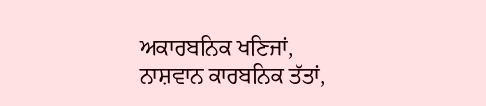ਅਕਾਰਬਨਿਕ ਖਣਿਜਾਂ, ਨਾਸ਼ਵਾਨ ਕਾਰਬਨਿਕ ਤੱਤਾਂ,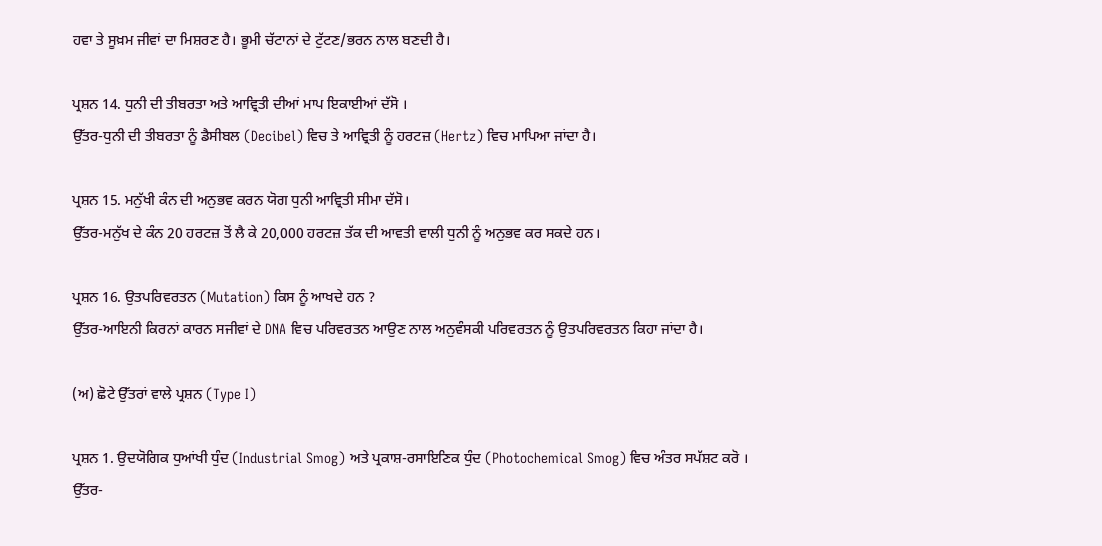ਹਵਾ ਤੇ ਸੂਖ਼ਮ ਜੀਵਾਂ ਦਾ ਮਿਸ਼ਰਣ ਹੈ। ਭੂਮੀ ਚੱਟਾਨਾਂ ਦੇ ਟੁੱਟਣ/ਭਰਨ ਨਾਲ ਬਣਦੀ ਹੈ।

ਪ੍ਰਸ਼ਨ 14. ਧੁਨੀ ਦੀ ਤੀਬਰਤਾ ਅਤੇ ਆਵ੍ਰਿਤੀ ਦੀਆਂ ਮਾਪ ਇਕਾਈਆਂ ਦੱਸੋ ।
ਉੱਤਰ-ਧੁਨੀ ਦੀ ਤੀਬਰਤਾ ਨੂੰ ਡੈਸੀਬਲ (Decibel) ਵਿਚ ਤੇ ਆਵ੍ਰਿਤੀ ਨੂੰ ਹਰਟਜ਼ (Hertz) ਵਿਚ ਮਾਪਿਆ ਜਾਂਦਾ ਹੈ।

ਪ੍ਰਸ਼ਨ 15. ਮਨੁੱਖੀ ਕੰਨ ਦੀ ਅਨੁਭਵ ਕਰਨ ਯੋਗ ਧੁਨੀ ਆਵ੍ਰਿਤੀ ਸੀਮਾ ਦੱਸੋ।
ਉੱਤਰ-ਮਨੁੱਖ ਦੇ ਕੰਨ 20 ਹਰਟਜ਼ ਤੋਂ ਲੈ ਕੇ 20,000 ਹਰਟਜ਼ ਤੱਕ ਦੀ ਆਵਤੀ ਵਾਲੀ ਧੁਨੀ ਨੂੰ ਅਨੁਭਵ ਕਰ ਸਕਦੇ ਹਨ।

ਪ੍ਰਸ਼ਨ 16. ਉਤਪਰਿਵਰਤਨ (Mutation) ਕਿਸ ਨੂੰ ਆਖਦੇ ਹਨ ?
ਉੱਤਰ-ਆਇਨੀ ਕਿਰਨਾਂ ਕਾਰਨ ਸਜੀਵਾਂ ਦੇ DNA ਵਿਚ ਪਰਿਵਰਤਨ ਆਉਣ ਨਾਲ ਅਨੁਵੰਸਕੀ ਪਰਿਵਰਤਨ ਨੂੰ ਉਤਪਰਿਵਰਤਨ ਕਿਹਾ ਜਾਂਦਾ ਹੈ।

(ਅ) ਛੋਟੇ ਉੱਤਰਾਂ ਵਾਲੇ ਪ੍ਰਸ਼ਨ (Type I)

ਪ੍ਰਸ਼ਨ 1. ਉਦਯੋਗਿਕ ਧੁਆਂਖੀ ਧੁੰਦ (Industrial Smog) ਅਤੇ ਪ੍ਰਕਾਸ਼-ਰਸਾਇਣਿਕ ਧੁੰਦ (Photochemical Smog) ਵਿਚ ਅੰਤਰ ਸਪੱਸ਼ਟ ਕਰੋ ।
ਉੱਤਰ-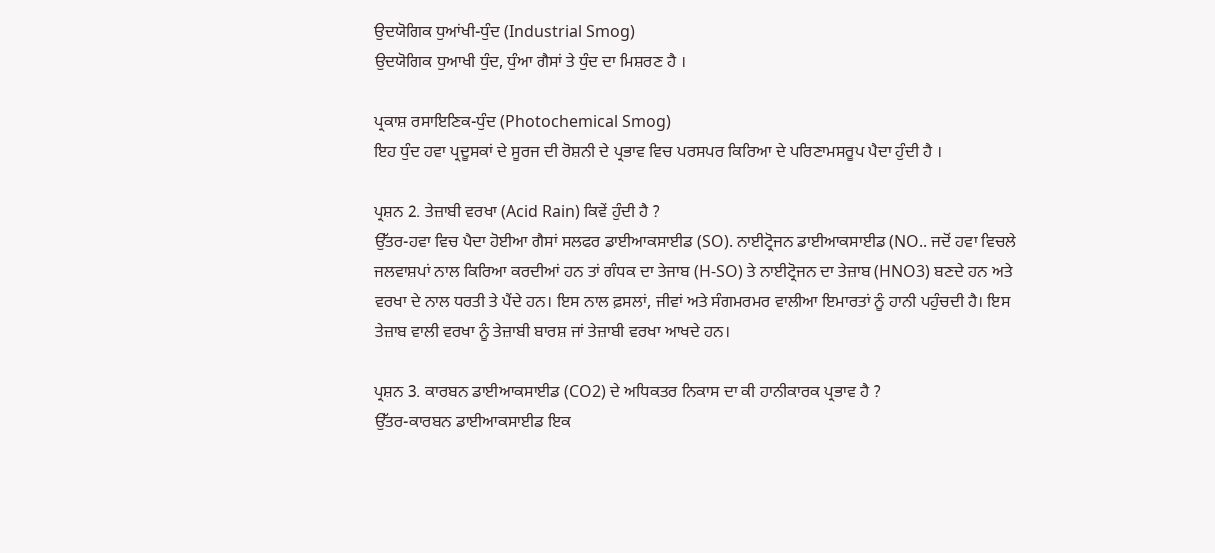ਉਦਯੋਗਿਕ ਧੁਆਂਖੀ-ਧੁੰਦ (Industrial Smog)
ਉਦਯੋਗਿਕ ਧੁਆਖੀ ਧੁੰਦ, ਧੁੰਆ ਗੈਸਾਂ ਤੇ ਧੁੰਦ ਦਾ ਮਿਸ਼ਰਣ ਹੈ ।

ਪ੍ਰਕਾਸ਼ ਰਸਾਇਣਿਕ-ਧੁੰਦ (Photochemical Smog)
ਇਹ ਧੁੰਦ ਹਵਾ ਪ੍ਰਦੂਸਕਾਂ ਦੇ ਸੂਰਜ ਦੀ ਰੋਸ਼ਨੀ ਦੇ ਪ੍ਰਭਾਵ ਵਿਚ ਪਰਸਪਰ ਕਿਰਿਆ ਦੇ ਪਰਿਣਾਮਸਰੂਪ ਪੈਦਾ ਹੁੰਦੀ ਹੈ ।

ਪ੍ਰਸ਼ਨ 2. ਤੇਜ਼ਾਬੀ ਵਰਖਾ (Acid Rain) ਕਿਵੇਂ ਹੁੰਦੀ ਹੈ ?
ਉੱਤਰ-ਹਵਾ ਵਿਚ ਪੈਦਾ ਹੋਈਆ ਗੈਸਾਂ ਸਲਫਰ ਡਾਈਆਕਸਾਈਡ (SO). ਨਾਈਟ੍ਰੋਜਨ ਡਾਈਆਕਸਾਈਡ (NO.. ਜਦੋਂ ਹਵਾ ਵਿਚਲੇ ਜਲਵਾਸ਼ਪਾਂ ਨਾਲ ਕਿਰਿਆ ਕਰਦੀਆਂ ਹਨ ਤਾਂ ਗੰਧਕ ਦਾ ਤੇਜਾਬ (H-SO) ਤੇ ਨਾਈਟ੍ਰੋਜਨ ਦਾ ਤੇਜ਼ਾਬ (HNO3) ਬਣਦੇ ਹਨ ਅਤੇ ਵਰਖਾ ਦੇ ਨਾਲ ਧਰਤੀ ਤੇ ਪੈਂਦੇ ਹਨ। ਇਸ ਨਾਲ ਫ਼ਸਲਾਂ, ਜੀਵਾਂ ਅਤੇ ਸੰਗਮਰਮਰ ਵਾਲੀਆ ਇਮਾਰਤਾਂ ਨੂੰ ਹਾਨੀ ਪਹੁੰਚਦੀ ਹੈ। ਇਸ ਤੇਜ਼ਾਬ ਵਾਲੀ ਵਰਖਾ ਨੂੰ ਤੇਜ਼ਾਬੀ ਬਾਰਸ਼ ਜਾਂ ਤੇਜ਼ਾਬੀ ਵਰਖਾ ਆਖਦੇ ਹਨ।

ਪ੍ਰਸ਼ਨ 3. ਕਾਰਬਨ ਡਾਈਆਕਸਾਈਡ (CO2) ਦੇ ਅਧਿਕਤਰ ਨਿਕਾਸ ਦਾ ਕੀ ਹਾਨੀਕਾਰਕ ਪ੍ਰਭਾਵ ਹੈ ?
ਉੱਤਰ-ਕਾਰਬਨ ਡਾਈਆਕਸਾਈਡ ਇਕ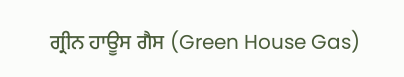ਗ੍ਰੀਨ ਹਾਊਸ ਗੈਸ (Green House Gas)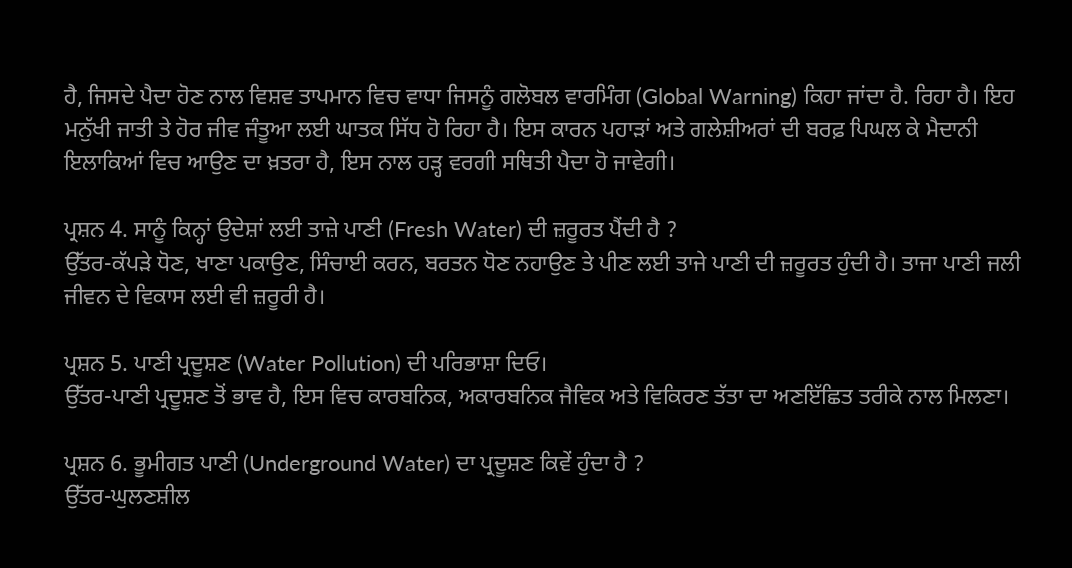ਹੈ, ਜਿਸਦੇ ਪੈਦਾ ਹੋਣ ਨਾਲ ਵਿਸ਼ਵ ਤਾਪਮਾਨ ਵਿਚ ਵਾਧਾ ਜਿਸਨੂੰ ਗਲੋਬਲ ਵਾਰਮਿੰਗ (Global Warning) ਕਿਹਾ ਜਾਂਦਾ ਹੈ. ਰਿਹਾ ਹੈ। ਇਹ ਮਨੁੱਖੀ ਜਾਤੀ ਤੇ ਹੋਰ ਜੀਵ ਜੰਤੂਆ ਲਈ ਘਾਤਕ ਸਿੱਧ ਹੋ ਰਿਹਾ ਹੈ। ਇਸ ਕਾਰਨ ਪਹਾੜਾਂ ਅਤੇ ਗਲੇਸ਼ੀਅਰਾਂ ਦੀ ਬਰਫ਼ ਪਿਘਲ ਕੇ ਮੈਦਾਨੀ ਇਲਾਕਿਆਂ ਵਿਚ ਆਉਣ ਦਾ ਖ਼ਤਰਾ ਹੈ, ਇਸ ਨਾਲ ਹੜ੍ਹ ਵਰਗੀ ਸਥਿਤੀ ਪੈਦਾ ਹੋ ਜਾਵੇਗੀ।

ਪ੍ਰਸ਼ਨ 4. ਸਾਨੂੰ ਕਿਨ੍ਹਾਂ ਉਦੇਸ਼ਾਂ ਲਈ ਤਾਜ਼ੇ ਪਾਣੀ (Fresh Water) ਦੀ ਜ਼ਰੂਰਤ ਪੈਂਦੀ ਹੈ ?
ਉੱਤਰ-ਕੱਪੜੇ ਧੋਣ, ਖਾਣਾ ਪਕਾਉਣ, ਸਿੰਚਾਈ ਕਰਨ, ਬਰਤਨ ਧੋਣ ਨਹਾਉਣ ਤੇ ਪੀਣ ਲਈ ਤਾਜੇ ਪਾਣੀ ਦੀ ਜ਼ਰੂਰਤ ਹੁੰਦੀ ਹੈ। ਤਾਜਾ ਪਾਣੀ ਜਲੀ ਜੀਵਨ ਦੇ ਵਿਕਾਸ ਲਈ ਵੀ ਜ਼ਰੂਰੀ ਹੈ।

ਪ੍ਰਸ਼ਨ 5. ਪਾਣੀ ਪ੍ਰਦੂਸ਼ਣ (Water Pollution) ਦੀ ਪਰਿਭਾਸ਼ਾ ਦਿਓ।
ਉੱਤਰ-ਪਾਣੀ ਪ੍ਰਦੂਸ਼ਣ ਤੋਂ ਭਾਵ ਹੈ, ਇਸ ਵਿਚ ਕਾਰਬਨਿਕ, ਅਕਾਰਬਨਿਕ ਜੈਵਿਕ ਅਤੇ ਵਿਕਿਰਣ ਤੱਤਾ ਦਾ ਅਣਇੱਛਿਤ ਤਰੀਕੇ ਨਾਲ ਮਿਲਣਾ।

ਪ੍ਰਸ਼ਨ 6. ਭੂਮੀਗਤ ਪਾਣੀ (Underground Water) ਦਾ ਪ੍ਰਦੂਸ਼ਣ ਕਿਵੇਂ ਹੁੰਦਾ ਹੈ ?
ਉੱਤਰ-ਘੁਲਣਸ਼ੀਲ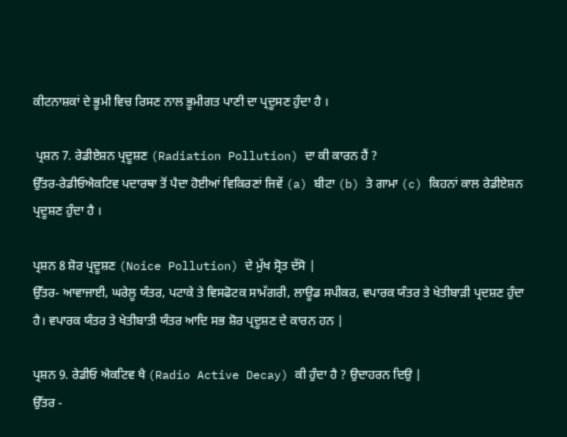ਕੀਟਨਾਸ਼ਕਾਂ ਦੇ ਭੂਮੀ ਵਿਚ ਰਿਸਣ ਨਾਲ ਭੂਮੀਗਤ ਪਾਣੀ ਦਾ ਪ੍ਰਦੂਸਣ ਹੁੰਦਾ ਹੈ ।

 ਪ੍ਰਸ਼ਨ 7. ਰੇਡੀਏਸ਼ਨ ਪ੍ਰਦੂਸ਼ਣ (Radiation Pollution) ਦਾ ਕੀ ਕਾਰਨ ਹੈਂ ?
ਉੱਤਰ-ਰੇਡੀਓਐਕਟਿਵ ਪਦਾਰਥਾ ਤੋਂ ਪੈਦਾ ਹੋਈਆਂ ਵਿਕਿਰਣਾਂ ਜਿਵੇਂ (a) ਬੀਟਾ (b) ਤੇ ਗਾਮਾ (c) ਕਿਹਨਾਂ ਕਾਲ ਰੇਡੀਏਸ਼ਨ ਪ੍ਰਦੂਸ਼ਣ ਹੁੰਦਾ ਹੈ ।

ਪ੍ਰਸ਼ਨ 8 ਸ਼ੋਰ ਪ੍ਰਦੂਸ਼ਣ (Noice Pollution) ਦੇ ਮੁੱਖ ਸ੍ਰੋਤ ਦੱਸੋ |
ਉੱਤਰ- ਆਵਾਜਾਈ, ਘਰੇਲੂ ਯੰਤਰ, ਪਟਾਕੇ ਤੇ ਵਿਸਫੋਟਕ ਸਾਮੱਗਰੀ, ਲਾਊਡ ਸਪੀਕਰ, ਵਪਾਰਕ ਯੰਤਰ ਤੇ ਖੇਤੀਬਾੜੀ ਪ੍ਰਦਸ਼ਣ ਹੁੰਦਾ ਹੈ। ਵਪਾਰਕ ਯੰਤਰ ਤੇ ਖੇਤੀਬਾਤੀ ਯੰਤਰ ਆਦਿ ਸਭ ਸ਼ੋਰ ਪ੍ਰਦੂਸ਼ਣ ਦੇ ਕਾਰਨ ਹਨ |

ਪ੍ਰਸ਼ਨ 9. ਰੇਡੀਓ ਐਕਟਿਵ ਖੈ (Radio Active Decay) ਕੀ ਹੁੰਦਾ ਹੈ ? ਉਦਾਹਰਨ ਦਿਉ |
ਉੱਤਰ -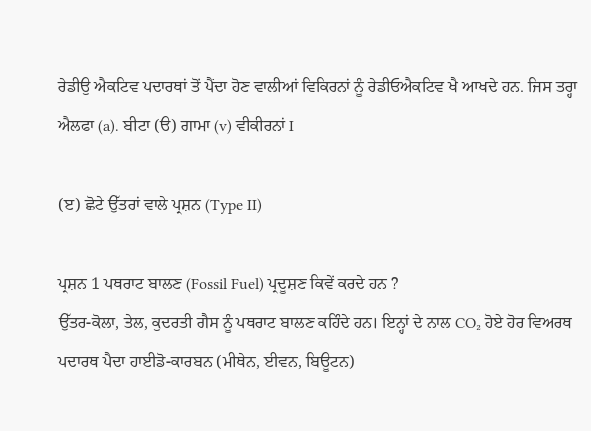ਰੇਡੀਉ ਐਕਟਿਵ ਪਦਾਰਥਾਂ ਤੋਂ ਪੈਂਦਾ ਹੋਣ ਵਾਲੀਆਂ ਵਿਕਿਰਨਾਂ ਨੂੰ ਰੇਡੀਓਐਕਟਿਵ ਖੈ ਆਖਦੇ ਹਨ. ਜਿਸ ਤਰ੍ਹਾ ਐਲਫਾ (a). ਬੀਟਾ (ੳ) ਗਾਮਾ (v) ਵੀਕੀਰਨਾਂ I

(ੲ) ਛੋਟੇ ਉੱਤਰਾਂ ਵਾਲੇ ਪ੍ਰਸ਼ਨ (Type II)

ਪ੍ਰਸ਼ਨ 1 ਪਥਰਾਟ ਬਾਲਣ (Fossil Fuel) ਪ੍ਰਦੂਸ਼ਣ ਕਿਵੇਂ ਕਰਦੇ ਹਨ ?
ਉੱਤਰ-ਕੋਲਾ, ਤੇਲ, ਕੁਦਰਤੀ ਗੈਸ ਨੂੰ ਪਥਰਾਟ ਬਾਲਣ ਕਹਿੰਦੇ ਹਨ। ਇਨ੍ਹਾਂ ਦੇ ਨਾਲ CO₂ ਹੋਏ ਹੋਰ ਵਿਅਰਥ ਪਦਾਰਥ ਪੈਦਾ ਹਾਈਡੋ-ਕਾਰਬਨ (ਮੀਥੇਨ, ਈਵਨ, ਬਿਊਟਨ)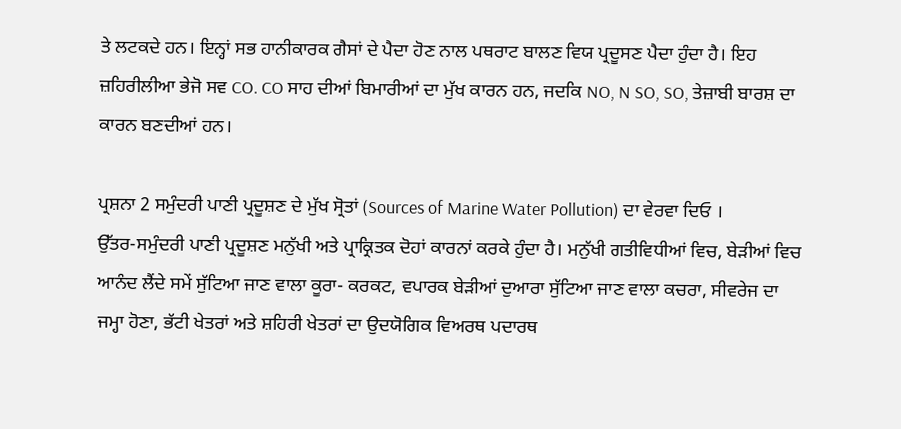ਤੇ ਲਟਕਦੇ ਹਨ। ਇਨ੍ਹਾਂ ਸਭ ਹਾਨੀਕਾਰਕ ਗੈਸਾਂ ਦੇ ਪੈਦਾ ਹੋਣ ਨਾਲ ਪਥਰਾਟ ਬਾਲਣ ਵਿਯ ਪ੍ਰਦੂਸਣ ਪੈਦਾ ਹੁੰਦਾ ਹੈ। ਇਹ ਜ਼ਹਿਰੀਲੀਆ ਭੇਜੋ ਸਵ CO. CO ਸਾਹ ਦੀਆਂ ਬਿਮਾਰੀਆਂ ਦਾ ਮੁੱਖ ਕਾਰਨ ਹਨ, ਜਦਕਿ NO, N SO, SO, ਤੇਜ਼ਾਬੀ ਬਾਰਸ਼ ਦਾ ਕਾਰਨ ਬਣਦੀਆਂ ਹਨ।

ਪ੍ਰਸ਼ਨਾ 2 ਸਮੁੰਦਰੀ ਪਾਣੀ ਪ੍ਰਦੂਸ਼ਣ ਦੇ ਮੁੱਖ ਸ੍ਰੋਤਾਂ (Sources of Marine Water Pollution) ਦਾ ਵੇਰਵਾ ਦਿਓ ।
ਉੱਤਰ-ਸਮੁੰਦਰੀ ਪਾਣੀ ਪ੍ਰਦੂਸ਼ਣ ਮਨੁੱਖੀ ਅਤੇ ਪ੍ਰਾਕ੍ਰਿਤਕ ਦੋਹਾਂ ਕਾਰਨਾਂ ਕਰਕੇ ਹੁੰਦਾ ਹੈ। ਮਨੁੱਖੀ ਗਤੀਵਿਧੀਆਂ ਵਿਚ, ਬੇੜੀਆਂ ਵਿਚ ਆਨੰਦ ਲੈਂਦੇ ਸਮੇਂ ਸੁੱਟਿਆ ਜਾਣ ਵਾਲਾ ਕੂਰਾ- ਕਰਕਟ, ਵਪਾਰਕ ਬੇੜੀਆਂ ਦੁਆਰਾ ਸੁੱਟਿਆ ਜਾਣ ਵਾਲਾ ਕਚਰਾ, ਸੀਵਰੇਜ ਦਾ ਜਮ੍ਹਾ ਹੋਣਾ, ਭੱਟੀ ਖੇਤਰਾਂ ਅਤੇ ਸ਼ਹਿਰੀ ਖੇਤਰਾਂ ਦਾ ਉਦਯੋਗਿਕ ਵਿਅਰਥ ਪਦਾਰਥ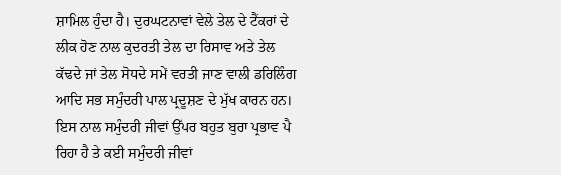ਸ਼ਾਮਿਲ ਹੁੰਦਾ ਹੈ। ਦੁਰਘਟਨਾਵਾਂ ਵੇਲੇ ਤੇਲ ਦੇ ਟੈਂਕਰਾਂ ਦੇ ਲੀਕ ਹੋਣ ਨਾਲ ਕੁਦਰਤੀ ਤੇਲ ਦਾ ਰਿਸਾਵ ਅਤੇ ਤੇਲ ਕੱਢਦੇ ਜਾਂ ਤੇਲ ਸੋਧਦੇ ਸਮੇਂ ਵਰਤੀ ਜਾਣ ਵਾਲੀ ਡਰਿਲਿੰਗ ਆਦਿ ਸਭ ਸਮੁੰਦਰੀ ਪਾਲ ਪ੍ਰਦੂਸ਼ਣ ਦੇ ਮੁੱਖ ਕਾਰਨ ਹਨ। ਇਸ ਨਾਲ ਸਮੁੰਦਰੀ ਜੀਵਾਂ ਉੱਪਰ ਬਹੁਤ ਬੁਰਾ ਪ੍ਰਭਾਵ ਪੈ ਰਿਹਾ ਹੈ ਤੇ ਕਈ ਸਮੁੰਦਰੀ ਜੀਵਾਂ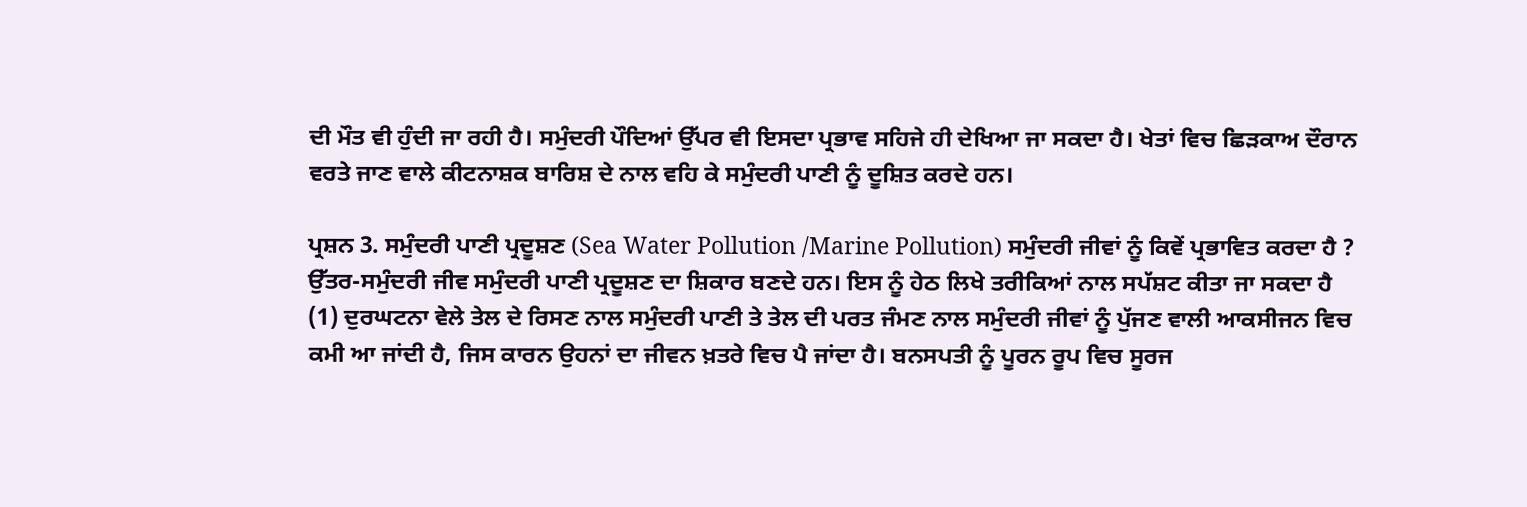ਦੀ ਮੌਤ ਵੀ ਹੁੰਦੀ ਜਾ ਰਹੀ ਹੈ। ਸਮੁੰਦਰੀ ਪੌਦਿਆਂ ਉੱਪਰ ਵੀ ਇਸਦਾ ਪ੍ਰਭਾਵ ਸਹਿਜੇ ਹੀ ਦੇਖਿਆ ਜਾ ਸਕਦਾ ਹੈ। ਖੇਤਾਂ ਵਿਚ ਛਿੜਕਾਅ ਦੌਰਾਨ ਵਰਤੇ ਜਾਣ ਵਾਲੇ ਕੀਟਨਾਸ਼ਕ ਬਾਰਿਸ਼ ਦੇ ਨਾਲ ਵਹਿ ਕੇ ਸਮੁੰਦਰੀ ਪਾਣੀ ਨੂੰ ਦੂਸ਼ਿਤ ਕਰਦੇ ਹਨ।

ਪ੍ਰਸ਼ਨ 3. ਸਮੁੰਦਰੀ ਪਾਣੀ ਪ੍ਰਦੂਸ਼ਣ (Sea Water Pollution /Marine Pollution) ਸਮੁੰਦਰੀ ਜੀਵਾਂ ਨੂੰ ਕਿਵੇਂ ਪ੍ਰਭਾਵਿਤ ਕਰਦਾ ਹੈ ?
ਉੱਤਰ-ਸਮੁੰਦਰੀ ਜੀਵ ਸਮੁੰਦਰੀ ਪਾਣੀ ਪ੍ਰਦੂਸ਼ਣ ਦਾ ਸ਼ਿਕਾਰ ਬਣਦੇ ਹਨ। ਇਸ ਨੂੰ ਹੇਠ ਲਿਖੇ ਤਰੀਕਿਆਂ ਨਾਲ ਸਪੱਸ਼ਟ ਕੀਤਾ ਜਾ ਸਕਦਾ ਹੈ
(1) ਦੁਰਘਟਨਾ ਵੇਲੇ ਤੇਲ ਦੇ ਰਿਸਣ ਨਾਲ ਸਮੁੰਦਰੀ ਪਾਣੀ ਤੇ ਤੇਲ ਦੀ ਪਰਤ ਜੰਮਣ ਨਾਲ ਸਮੁੰਦਰੀ ਜੀਵਾਂ ਨੂੰ ਪੁੱਜਣ ਵਾਲੀ ਆਕਸੀਜਨ ਵਿਚ ਕਮੀ ਆ ਜਾਂਦੀ ਹੈ, ਜਿਸ ਕਾਰਨ ਉਹਨਾਂ ਦਾ ਜੀਵਨ ਖ਼ਤਰੇ ਵਿਚ ਪੈ ਜਾਂਦਾ ਹੈ। ਬਨਸਪਤੀ ਨੂੰ ਪੂਰਨ ਰੂਪ ਵਿਚ ਸੂਰਜ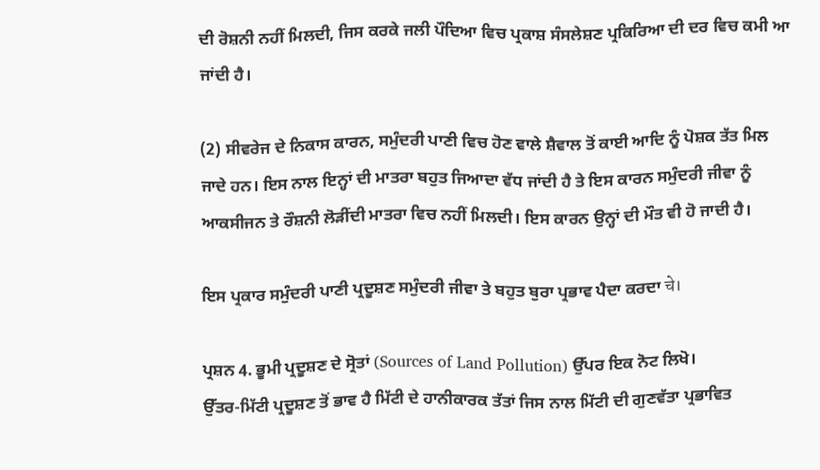ਦੀ ਰੋਸ਼ਨੀ ਨਹੀਂ ਮਿਲਦੀ, ਜਿਸ ਕਰਕੇ ਜਲੀ ਪੌਦਿਆ ਵਿਚ ਪ੍ਰਕਾਸ਼ ਸੰਸਲੇਸ਼ਣ ਪ੍ਰਕਿਰਿਆ ਦੀ ਦਰ ਵਿਚ ਕਮੀ ਆ ਜਾਂਦੀ ਹੈ।

(2) ਸੀਵਰੇਜ ਦੇ ਨਿਕਾਸ ਕਾਰਨ, ਸਮੁੰਦਰੀ ਪਾਣੀ ਵਿਚ ਹੋਣ ਵਾਲੇ ਸ਼ੈਵਾਲ ਤੋਂ ਕਾਈ ਆਦਿ ਨੂੰ ਪੋਸ਼ਕ ਤੱਤ ਮਿਲ ਜਾਦੇ ਹਨ। ਇਸ ਨਾਲ ਇਨ੍ਹਾਂ ਦੀ ਮਾਤਰਾ ਬਹੁਤ ਜਿਆਦਾ ਵੱਧ ਜਾਂਦੀ ਹੈ ਤੇ ਇਸ ਕਾਰਨ ਸਮੁੰਦਰੀ ਜੀਵਾ ਨੂੰ ਆਕਸੀਜਨ ਤੇ ਰੌਸ਼ਨੀ ਲੋੜੀਂਦੀ ਮਾਤਰਾ ਵਿਚ ਨਹੀਂ ਮਿਲਦੀ। ਇਸ ਕਾਰਨ ਉਨ੍ਹਾਂ ਦੀ ਮੌਤ ਵੀ ਹੋ ਜਾਦੀ ਹੈ।

ਇਸ ਪ੍ਰਕਾਰ ਸਮੁੰਦਰੀ ਪਾਣੀ ਪ੍ਰਦੂਸ਼ਣ ਸਮੁੰਦਰੀ ਜੀਵਾ ਤੇ ਬਹੁਤ ਬੁਰਾ ਪ੍ਰਭਾਵ ਪੈਦਾ ਕਰਦਾ चे।

ਪ੍ਰਸ਼ਨ 4. ਭੂਮੀ ਪ੍ਰਦੂਸ਼ਣ ਦੇ ਸ੍ਰੋਤਾਂ (Sources of Land Pollution) ਉੱਪਰ ਇਕ ਨੋਟ ਲਿਖੋ।
ਉੱਤਰ-ਮਿੱਟੀ ਪ੍ਰਦੂਸ਼ਣ ਤੋਂ ਭਾਵ ਹੈ ਮਿੱਟੀ ਦੇ ਹਾਨੀਕਾਰਕ ਤੱਤਾਂ ਜਿਸ ਨਾਲ ਮਿੱਟੀ ਦੀ ਗੁਣਵੱਤਾ ਪ੍ਰਭਾਵਿਤ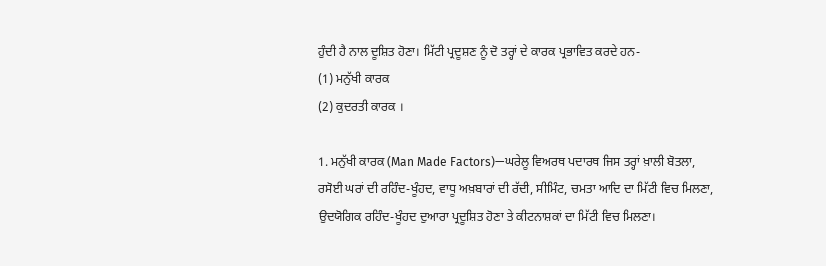ਹੁੰਦੀ ਹੈ ਨਾਲ ਦੂਸ਼ਿਤ ਹੋਣਾ। ਮਿੱਟੀ ਪ੍ਰਦੂਸ਼ਣ ਨੂੰ ਦੋ ਤਰ੍ਹਾਂ ਦੇ ਕਾਰਕ ਪ੍ਰਭਾਵਿਤ ਕਰਦੇ ਹਨ-
(1) ਮਨੁੱਖੀ ਕਾਰਕ
(2) ਕੁਦਰਤੀ ਕਾਰਕ ।

1. ਮਨੁੱਖੀ ਕਾਰਕ (Man Made Factors)—ਘਰੇਲੂ ਵਿਅਰਥ ਪਦਾਰਥ ਜਿਸ ਤਰ੍ਹਾਂ ਖ਼ਾਲੀ ਬੋਤਲਾ, ਰਸੋਈ ਘਰਾਂ ਦੀ ਰਹਿੰਦ-ਖੂੰਹਦ, ਵਾਧੂ ਅਖ਼ਬਾਰਾਂ ਦੀ ਰੱਦੀ, ਸੀਮਿੰਟ, ਚਮਤਾ ਆਦਿ ਦਾ ਮਿੱਟੀ ਵਿਚ ਮਿਲਣਾ, ਉਦਯੋਗਿਕ ਰਹਿੰਦ-ਖੂੰਹਦ ਦੁਆਰਾ ਪ੍ਰਦੂਸ਼ਿਤ ਹੋਣਾ ਤੇ ਕੀਟਨਾਸ਼ਕਾਂ ਦਾ ਮਿੱਟੀ ਵਿਚ ਮਿਲਣਾ।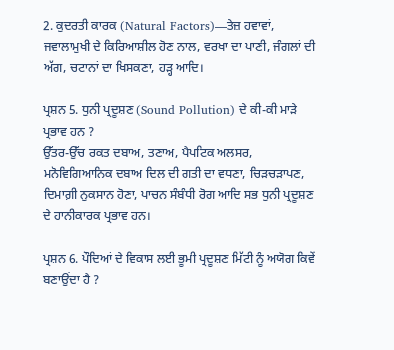2. ਕੁਦਰਤੀ ਕਾਰਕ (Natural Factors)—ਤੇਜ਼ ਹਵਾਵਾਂ, ਜਵਾਲਾਮੁਖੀ ਦੇ ਕਿਰਿਆਸ਼ੀਲ ਹੋਣ ਨਾਲ, ਵਰਖਾ ਦਾ ਪਾਣੀ, ਜੰਗਲਾਂ ਦੀ ਅੱਗ, ਚਟਾਨਾਂ ਦਾ ਖਿਸਕਣਾ, ਹੜ੍ਹ ਆਦਿ।

ਪ੍ਰਸ਼ਨ 5. ਧੁਨੀ ਪ੍ਰਦੂਸ਼ਣ (Sound Pollution) ਦੇ ਕੀ-ਕੀ ਮਾੜੇ ਪ੍ਰਭਾਵ ਹਨ ?
ਉੱਤਰ-ਉੱਚ ਰਕਤ ਦਬਾਅ, ਤਣਾਅ, ਪੈਪਟਿਕ ਅਲਸਰ, ਮਨੋਵਿਗਿਆਨਿਕ ਦਬਾਅ ਦਿਲ ਦੀ ਗਤੀ ਦਾ ਵਧਣਾ, ਚਿੜਚੜਾਪਣ, ਦਿਮਾਗ਼ੀ ਨੁਕਸਾਨ ਹੋਣਾ, ਪਾਚਨ ਸੰਬੰਧੀ ਰੋਗ ਆਦਿ ਸਭ ਧੁਨੀ ਪ੍ਰਦੂਸ਼ਣ ਦੇ ਹਾਨੀਕਾਰਕ ਪ੍ਰਭਾਵ ਹਨ।

ਪ੍ਰਸ਼ਨ 6. ਪੌਦਿਆਂ ਦੇ ਵਿਕਾਸ ਲਈ ਭੂਮੀ ਪ੍ਰਦੂਸ਼ਣ ਮਿੱਟੀ ਨੂੰ ਅਯੋਗ ਕਿਵੇਂ ਬਣਾਉਂਦਾ ਹੈ ?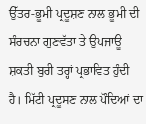ਉੱਤਰ-ਭੂਮੀ ਪ੍ਰਦੂਸ਼ਣ ਨਾਲ ਭੂਮੀ ਦੀ ਸੰਰਚਨਾ ਗੁਣਵੱਤਾ ਤੇ ਉਪਜਾਊ ਸ਼ਕਤੀ ਬੁਰੀ ਤਰ੍ਹਾਂ ਪ੍ਰਭਾਵਿਤ ਹੁੰਦੀ ਹੈ। ਮਿੱਟੀ ਪ੍ਰਦੂਸਣ ਨਾਲ ਪੌਦਿਆਂ ਦਾ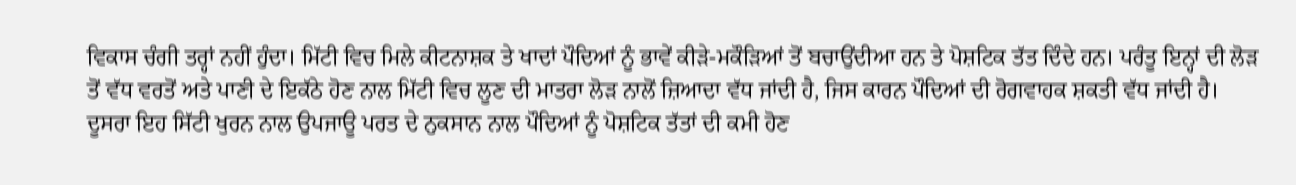ਵਿਕਾਸ ਚੰਗੀ ਤਰ੍ਹਾਂ ਨਹੀਂ ਹੁੰਦਾ। ਮਿੱਟੀ ਵਿਚ ਮਿਲੇ ਕੀਟਨਾਸ਼ਕ ਤੇ ਖਾਦਾਂ ਪੌਦਿਆਂ ਨੂੰ ਭਾਵੇਂ ਕੀੜੇ-ਮਕੌੜਿਆਂ ਤੋਂ ਬਚਾਉਂਦੀਆ ਹਨ ਤੇ ਪੋਸ਼ਟਿਕ ਤੱਤ ਦਿੰਦੇ ਹਨ। ਪਰੰਤੂ ਇਨ੍ਹਾਂ ਦੀ ਲੋੜ ਤੋਂ ਵੱਧ ਵਰਤੋਂ ਅਤੇ ਪਾਣੀ ਦੇ ਇਕੱਠੇ ਹੋਣ ਨਾਲ ਮਿੱਟੀ ਵਿਚ ਲੂਣ ਦੀ ਮਾਤਰਾ ਲੋੜ ਨਾਲੋਂ ਜ਼ਿਆਦਾ ਵੱਧ ਜਾਂਦੀ ਹੈ, ਜਿਸ ਕਾਰਨ ਪੌਦਿਆਂ ਦੀ ਰੋਗਵਾਹਕ ਸ਼ਕਤੀ ਵੱਧ ਜਾਂਦੀ ਹੈ। ਦੂਸਰਾ ਇਹ ਸਿੱਟੀ ਖੁਰਨ ਨਾਲ ਉਪਜਾਊ ਪਰਤ ਦੇ ਨੁਕਸਾਨ ਨਾਲ ਪੌਦਿਆਂ ਨੂੰ ਪੋਸ਼ਟਿਕ ਤੱਤਾਂ ਦੀ ਕਮੀ ਹੋਣ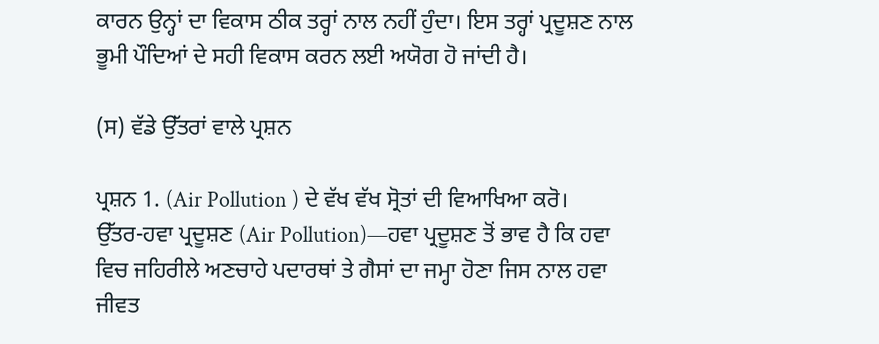ਕਾਰਨ ਉਨ੍ਹਾਂ ਦਾ ਵਿਕਾਸ ਠੀਕ ਤਰ੍ਹਾਂ ਨਾਲ ਨਹੀਂ ਹੁੰਦਾ। ਇਸ ਤਰ੍ਹਾਂ ਪ੍ਰਦੂਸ਼ਣ ਨਾਲ ਭੂਮੀ ਪੌਦਿਆਂ ਦੇ ਸਹੀ ਵਿਕਾਸ ਕਰਨ ਲਈ ਅਯੋਗ ਹੋ ਜਾਂਦੀ ਹੈ।

(ਸ) ਵੱਡੇ ਉੱਤਰਾਂ ਵਾਲੇ ਪ੍ਰਸ਼ਨ

ਪ੍ਰਸ਼ਨ 1. (Air Pollution ) ਦੇ ਵੱਖ ਵੱਖ ਸ੍ਰੋਤਾਂ ਦੀ ਵਿਆਖਿਆ ਕਰੋ।
ਉੱਤਰ-ਹਵਾ ਪ੍ਰਦੂਸ਼ਣ (Air Pollution)—ਹਵਾ ਪ੍ਰਦੂਸ਼ਣ ਤੋਂ ਭਾਵ ਹੈ ਕਿ ਹਵਾ ਵਿਚ ਜਹਿਰੀਲੇ ਅਣਚਾਹੇ ਪਦਾਰਥਾਂ ਤੇ ਗੈਸਾਂ ਦਾ ਜਮ੍ਹਾ ਹੋਣਾ ਜਿਸ ਨਾਲ ਹਵਾ ਜੀਵਤ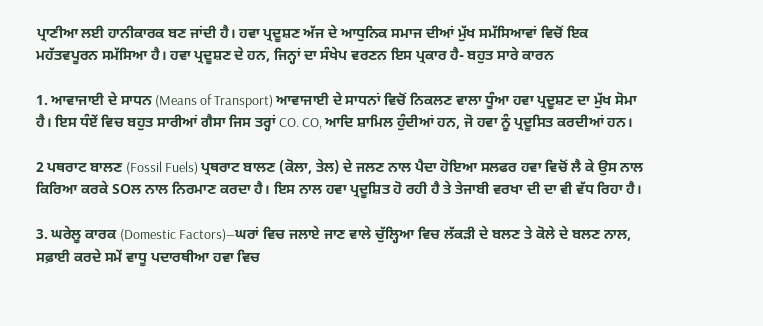ਪ੍ਰਾਣੀਆ ਲਈ ਹਾਨੀਕਾਰਕ ਬਣ ਜਾਂਦੀ ਹੈ। ਹਵਾ ਪ੍ਰਦੂਸ਼ਣ ਅੱਜ ਦੇ ਆਧੁਨਿਕ ਸਮਾਜ ਦੀਆਂ ਮੁੱਖ ਸਮੱਸਿਆਵਾਂ ਵਿਚੋਂ ਇਕ ਮਹੱਤਵਪੂਰਨ ਸਮੱਸਿਆ ਹੈ। ਹਵਾ ਪ੍ਰਦੂਸ਼ਣ ਦੇ ਹਨ, ਜਿਨ੍ਹਾਂ ਦਾ ਸੰਖੇਪ ਵਰਣਨ ਇਸ ਪ੍ਰਕਾਰ ਹੈ- ਬਹੁਤ ਸਾਰੇ ਕਾਰਨ

1. ਆਵਾਜਾਈ ਦੇ ਸਾਧਨ (Means of Transport) ਆਵਾਜਾਈ ਦੇ ਸਾਧਨਾਂ ਵਿਚੋਂ ਨਿਕਲਣ ਵਾਲਾ ਧੂੰਆ ਹਵਾ ਪ੍ਰਦੂਸ਼ਣ ਦਾ ਮੁੱਖ ਸੋਮਾ ਹੈ। ਇਸ ਧੰਏਂ ਵਿਚ ਬਹੁਤ ਸਾਰੀਆਂ ਗੈਸਾ ਜਿਸ ਤਰ੍ਹਾਂ CO. CO, ਆਦਿ ਸ਼ਾਮਿਲ ਹੁੰਦੀਆਂ ਹਨ, ਜੋ ਹਵਾ ਨੂੰ ਪ੍ਰਦੂਸਿਤ ਕਰਦੀਆਂ ਹਨ।

2 ਪਥਰਾਟ ਬਾਲਣ (Fossil Fuels) ਪ੍ਰਥਰਾਟ ਬਾਲਣ (ਕੋਲਾ, ਤੇਲ) ਦੇ ਜਲਣ ਨਾਲ ਪੈਦਾ ਹੋਇਆ ਸਲਫਰ ਹਵਾ ਵਿਚੋਂ ਲੈ ਕੇ ਉਸ ਨਾਲ ਕਿਰਿਆ ਕਰਕੇ SOਲ ਨਾਲ ਨਿਰਮਾਣ ਕਰਦਾ ਹੈ। ਇਸ ਨਾਲ ਹਵਾ ਪ੍ਰਦੂਸ਼ਿਤ ਹੋ ਰਹੀ ਹੈ ਤੇ ਤੇਜਾਬੀ ਵਰਖਾ ਦੀ ਦਾ ਵੀ ਵੱਧ ਰਿਹਾ ਹੈ।

3. ਘਰੇਲੂ ਕਾਰਕ (Domestic Factors)—ਘਰਾਂ ਵਿਚ ਜਲਾਏ ਜਾਣ ਵਾਲੇ ਚੁੱਲ੍ਹਿਆ ਵਿਚ ਲੱਕੜੀ ਦੇ ਬਲਣ ਤੇ ਕੋਲੇ ਦੇ ਬਲਣ ਨਾਲ, ਸਫ਼ਾਈ ਕਰਦੇ ਸਮੇਂ ਵਾਧੂ ਪਦਾਰਥੀਆ ਹਵਾ ਵਿਚ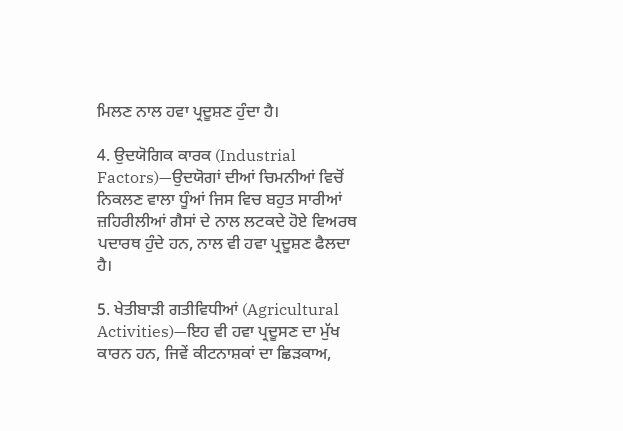ਮਿਲਣ ਨਾਲ ਹਵਾ ਪ੍ਰਦੂਸ਼ਣ ਹੁੰਦਾ ਹੈ।

4. ਉਦਯੋਗਿਕ ਕਾਰਕ (Industrial Factors)—ਉਦਯੋਗਾਂ ਦੀਆਂ ਚਿਮਨੀਆਂ ਵਿਚੋਂ ਨਿਕਲਣ ਵਾਲਾ ਧੂੰਆਂ ਜਿਸ ਵਿਚ ਬਹੁਤ ਸਾਰੀਆਂ ਜ਼ਹਿਰੀਲੀਆਂ ਗੈਸਾਂ ਦੇ ਨਾਲ ਲਟਕਦੇ ਹੋਏ ਵਿਅਰਥ ਪਦਾਰਥ ਹੁੰਦੇ ਹਨ, ਨਾਲ ਵੀ ਹਵਾ ਪ੍ਰਦੂਸ਼ਣ ਫੈਲਦਾ ਹੈ।

5. ਖੇਤੀਬਾੜੀ ਗਤੀਵਿਧੀਆਂ (Agricultural Activities)—ਇਹ ਵੀ ਹਵਾ ਪ੍ਰਦੂਸਣ ਦਾ ਮੁੱਖ ਕਾਰਨ ਹਨ, ਜਿਵੇਂ ਕੀਟਨਾਸ਼ਕਾਂ ਦਾ ਛਿੜਕਾਅ,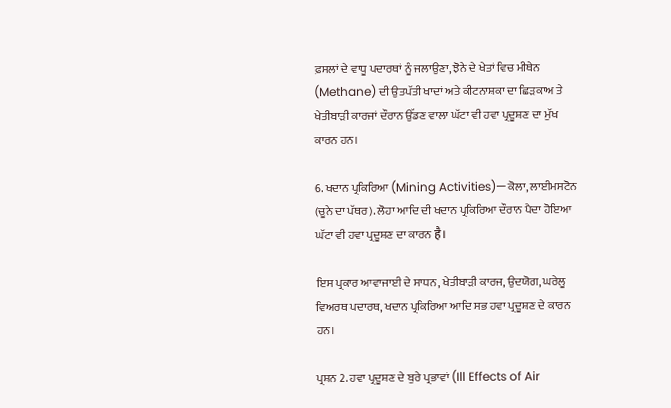ਫ਼ਸਲਾਂ ਦੇ ਵਾਧੂ ਪਦਾਰਥਾਂ ਨੂੰ ਜਲਾਉਣਾ, ਝੋਨੇ ਦੇ ਖੇਤਾਂ ਵਿਚ ਮੀਥੇਨ (Methane) ਦੀ ਉਤਪੱਤੀ ਖਾਦਾਂ ਅਤੇ ਕੀਟਨਾਸ਼ਕਾ ਦਾ ਛਿੜਕਾਅ ਤੇ ਖੇਤੀਬਾੜੀ ਕਾਰਜਾਂ ਦੌਰਾਨ ਉੱਡਣ ਵਾਲਾ ਘੱਟਾ ਵੀ ਹਵਾ ਪ੍ਰਦੂਸ਼ਣ ਦਾ ਮੁੱਖ ਕਾਰਨ ਹਨ।

6. ਖਦਾਨ ਪ੍ਰਕਿਰਿਆ (Mining Activities)—ਕੋਲਾ, ਲਾਈਮਸਟੋਨ (ਚੂਨੇ ਦਾ ਪੱਥਰ). ਲੋਹਾ ਆਦਿ ਦੀ ਖਦਾਨ ਪ੍ਰਕਿਰਿਆ ਦੌਰਾਨ ਪੈਦਾ ਹੋਇਆ ਘੱਟਾ ਵੀ ਹਵਾ ਪ੍ਰਦੂਸ਼ਣ ਦਾ ਕਾਰਨ है।

ਇਸ ਪ੍ਰਕਾਰ ਆਵਾਜਾਈ ਦੇ ਸਾਧਨ, ਖੇਤੀਬਾੜੀ ਕਾਰਜ, ਉਦਯੋਗ, ਘਰੇਲੂ ਵਿਅਰਥ ਪਦਾਰਥ, ਖਦਾਨ ਪ੍ਰਕਿਰਿਆ ਆਦਿ ਸਭ ਹਵਾ ਪ੍ਰਦੂਸ਼ਣ ਦੇ ਕਾਰਨ ਹਨ।

ਪ੍ਰਸ਼ਨ 2. ਹਵਾ ਪ੍ਰਦੂਸ਼ਣ ਦੇ ਬੁਰੇ ਪ੍ਰਭਾਵਾਂ (Ill Effects of Air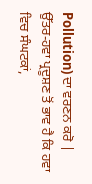Pollution) ਦਾ ਵਰਣਨ ਕਰੋ |
ਉੱਤਰ-ਹਵਾ ਪ੍ਰਦੂਸ਼ਣ ਤੋਂ ਭਾਵ ਹੈ ਕਿ ਹਵਾ ਵਿਚ ਸੰਘਟਕਾਂ,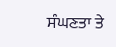ਸੰਘਣਤਾ ਤੇ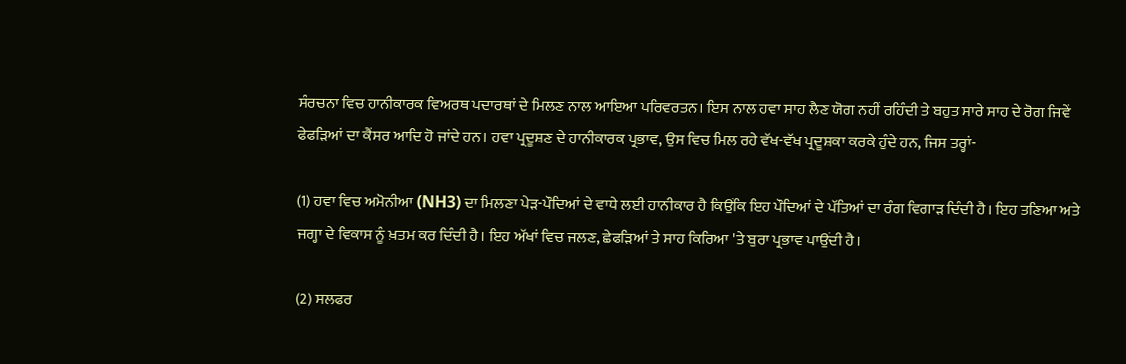ਸੰਰਚਨਾ ਵਿਚ ਹਾਨੀਕਾਰਕ ਵਿਅਰਥ ਪਦਾਰਥਾਂ ਦੇ ਮਿਲਣ ਨਾਲ ਆਇਆ ਪਰਿਵਰਤਨ। ਇਸ ਨਾਲ ਹਵਾ ਸਾਹ ਲੈਣ ਯੋਗ ਨਹੀਂ ਰਹਿੰਦੀ ਤੇ ਬਹੁਤ ਸਾਰੇ ਸਾਹ ਦੇ ਰੋਗ ਜਿਵੇਂ ਫੇਫੜਿਆਂ ਦਾ ਕੈਂਸਰ ਆਦਿ ਹੋ ਜਾਂਦੇ ਹਨ। ਹਵਾ ਪ੍ਰਦੂਸ਼ਣ ਦੇ ਹਾਨੀਕਾਰਕ ਪ੍ਰਭਾਵ, ਉਸ ਵਿਚ ਮਿਲ ਰਹੇ ਵੱਖ-ਵੱਖ ਪ੍ਰਦੂਸ਼ਕਾ ਕਰਕੇ ਹੁੰਦੇ ਹਨ, ਜਿਸ ਤਰ੍ਹਾਂ-

(1) ਹਵਾ ਵਿਚ ਅਮੋਨੀਆ (NH3) ਦਾ ਮਿਲਣਾ ਪੇੜ-ਪੌਦਿਆਂ ਦੇ ਵਾਧੇ ਲਈ ਹਾਨੀਕਾਰ ਹੈ ਕਿਉਂਕਿ ਇਹ ਪੌਦਿਆਂ ਦੇ ਪੱਤਿਆਂ ਦਾ ਰੰਗ ਵਿਗਾੜ ਦਿੰਦੀ ਹੈ। ਇਹ ਤਣਿਆ ਅਤੇ ਜਗ੍ਹਾ ਦੇ ਵਿਕਾਸ ਨੂੰ ਖ਼ਤਮ ਕਰ ਦਿੰਦੀ ਹੈ। ਇਹ ਅੱਖਾਂ ਵਿਚ ਜਲਣ, ਛੇਫੜਿਆਂ ਤੇ ਸਾਹ ਕਿਰਿਆ 'ਤੇ ਬੁਰਾ ਪ੍ਰਭਾਵ ਪਾਉਂਦੀ ਹੈ।

(2) ਸਲਫਰ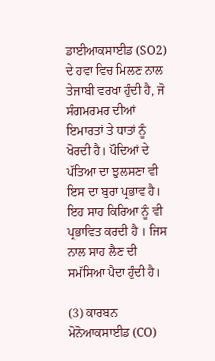ਡਾਈਆਕਸਾਈਡ (SO2) ਦੇ ਹਵਾ ਵਿਚ ਮਿਲਣ ਨਾਲ ਤੇਜਾਬੀ ਵਰਖਾ ਹੁੰਦੀ ਹੈ, ਜੋ ਸੰਗਮਰਮਰ ਦੀਆਂ ਇਮਾਰਤਾਂ ਤੇ ਧਾਤਾਂ ਨੂੰ ਖੋਰਦੀ ਹੈ। ਪੌਦਿਆਂ ਦੇ ਪੱਤਿਆ ਦਾ ਝੁਲਸਣਾ ਵੀ ਇਸ ਦਾ ਬੁਰਾ ਪ੍ਰਭਾਵ ਹੈ। ਇਹ ਸਾਹ ਕਿਰਿਆ ਨੂੰ ਵੀ ਪ੍ਰਭਾਵਿਤ ਕਰਦੀ ਹੈ । ਜਿਸ ਨਾਲ ਸਾਹ ਲੈਣ ਦੀ ਸਮੱਸਿਆ ਪੈਦਾ ਹੁੰਦੀ ਹੈ।

(3) ਕਾਰਬਨ ਮੋਨੋਆਕਸਾਈਡ (CO)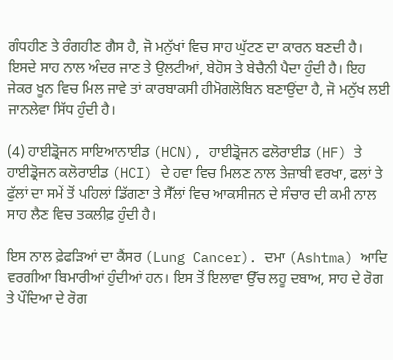ਗੰਧਹੀਣ ਤੇ ਰੰਗਹੀਣ ਗੈਸ ਹੈ, ਜੋ ਮਨੁੱਖਾਂ ਵਿਚ ਸਾਹ ਘੁੱਟਣ ਦਾ ਕਾਰਨ ਬਣਦੀ ਹੈ। ਇਸਦੇ ਸਾਹ ਨਾਲ ਅੰਦਰ ਜਾਣ ਤੇ ਉਲਟੀਆਂ, ਬੇਹੋਸ ਤੇ ਬੇਚੈਨੀ ਪੈਦਾ ਹੁੰਦੀ ਹੈ। ਇਹ ਜੇਕਰ ਖੂਨ ਵਿਚ ਮਿਲ ਜਾਵੇ ਤਾਂ ਕਾਰਬਾਕਸੀ ਹੀਮੋਗਲੋਬਿਨ ਬਣਾਉਂਦਾ ਹੈ, ਜੋ ਮਨੁੱਖ ਲਈ ਜਾਨਲੇਵਾ ਸਿੱਧ ਹੁੰਦੀ ਹੈ।

(4) ਹਾਈਡ੍ਰੋਜਨ ਸਾਇਆਨਾਈਡ (HCN), ਹਾਈਡ੍ਰੋਜਨ ਫਲੋਰਾਈਡ (HF) ਤੇ ਹਾਈਡ੍ਰੋਜਨ ਕਲੋਰਾਈਡ (HCI) ਦੇ ਹਵਾ ਵਿਚ ਮਿਲਣ ਨਾਲ ਤੇਜ਼ਾਬੀ ਵਰਖਾ, ਫਲਾਂ ਤੇ ਫੁੱਲਾਂ ਦਾ ਸਮੇਂ ਤੋਂ ਪਹਿਲਾਂ ਡਿੱਗਣਾ ਤੇ ਸੈੱਲਾਂ ਵਿਚ ਆਕਸੀਜਨ ਦੇ ਸੰਚਾਰ ਦੀ ਕਮੀ ਨਾਲ ਸਾਹ ਲੈਣ ਵਿਚ ਤਕਲੀਫ਼ ਹੁੰਦੀ ਹੈ।

ਇਸ ਨਾਲ ਫ਼ੇਫੜਿਆਂ ਦਾ ਕੈਂਸਰ (Lung Cancer). ਦਮਾ (Ashtma) ਆਦਿ ਵਰਗੀਆ ਬਿਮਾਰੀਆਂ ਹੁੰਦੀਆਂ ਹਨ। ਇਸ ਤੋਂ ਇਲਾਵਾ ਉੱਚ ਲਹੂ ਦਬਾਅ, ਸਾਹ ਦੇ ਰੋਗ ਤੇ ਪੌਦਿਆ ਦੇ ਰੋਗ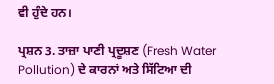ਵੀ ਹੁੰਦੇ ਹਨ।

ਪ੍ਰਸ਼ਨ 3. ਤਾਜ਼ਾ ਪਾਣੀ ਪ੍ਰਦੂਸ਼ਣ (Fresh Water Pollution) ਦੇ ਕਾਰਨਾਂ ਅਤੇ ਸਿੱਟਿਆ ਦੀ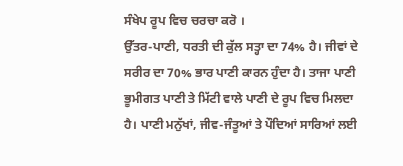ਸੰਖੇਪ ਰੂਪ ਵਿਚ ਚਰਚਾ ਕਰੋ ।
ਉੱਤਰ-ਪਾਣੀ, ਧਰਤੀ ਦੀ ਕੁੱਲ ਸਤ੍ਹਾ ਦਾ 74% ਹੈ। ਜੀਵਾਂ ਦੇ ਸਰੀਰ ਦਾ 70% ਭਾਰ ਪਾਣੀ ਕਾਰਨ ਹੁੰਦਾ ਹੈ। ਤਾਜਾ ਪਾਣੀ ਭੂਮੀਗਤ ਪਾਣੀ ਤੇ ਮਿੱਟੀ ਵਾਲੇ ਪਾਣੀ ਦੇ ਰੂਪ ਵਿਚ ਮਿਲਦਾ ਹੈ। ਪਾਣੀ ਮਨੁੱਖਾਂ, ਜੀਵ-ਜੰਤੂਆਂ ਤੇ ਪੌਦਿਆਂ ਸਾਰਿਆਂ ਲਈ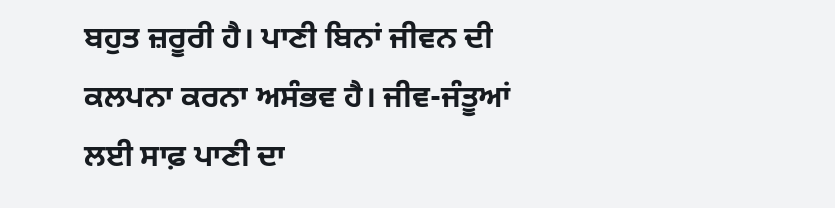ਬਹੁਤ ਜ਼ਰੂਰੀ ਹੈ। ਪਾਣੀ ਬਿਨਾਂ ਜੀਵਨ ਦੀ ਕਲਪਨਾ ਕਰਨਾ ਅਸੰਭਵ ਹੈ। ਜੀਵ-ਜੰਤੂਆਂ ਲਈ ਸਾਫ਼ ਪਾਣੀ ਦਾ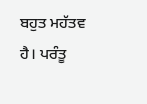ਬਹੁਤ ਮਹੱਤਵ ਹੈ। ਪਰੰਤੂ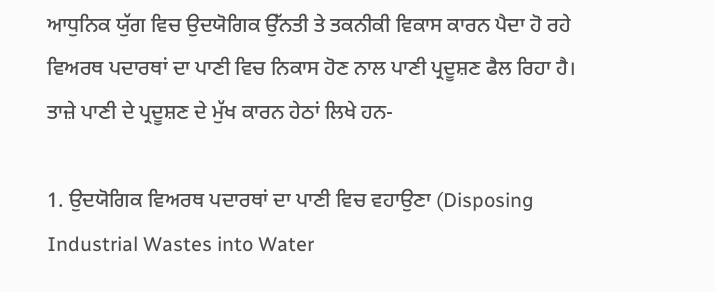ਆਧੁਨਿਕ ਯੁੱਗ ਵਿਚ ਉਦਯੋਗਿਕ ਉੱਨਤੀ ਤੇ ਤਕਨੀਕੀ ਵਿਕਾਸ ਕਾਰਨ ਪੈਦਾ ਹੋ ਰਹੇ ਵਿਅਰਥ ਪਦਾਰਥਾਂ ਦਾ ਪਾਣੀ ਵਿਚ ਨਿਕਾਸ ਹੋਣ ਨਾਲ ਪਾਣੀ ਪ੍ਰਦੂਸ਼ਣ ਫੈਲ ਰਿਹਾ ਹੈ। ਤਾਜ਼ੇ ਪਾਣੀ ਦੇ ਪ੍ਰਦੂਸ਼ਣ ਦੇ ਮੁੱਖ ਕਾਰਨ ਹੇਠਾਂ ਲਿਖੇ ਹਨ-

1. ਉਦਯੋਗਿਕ ਵਿਅਰਥ ਪਦਾਰਥਾਂ ਦਾ ਪਾਣੀ ਵਿਚ ਵਹਾਉਣਾ (Disposing Industrial Wastes into Water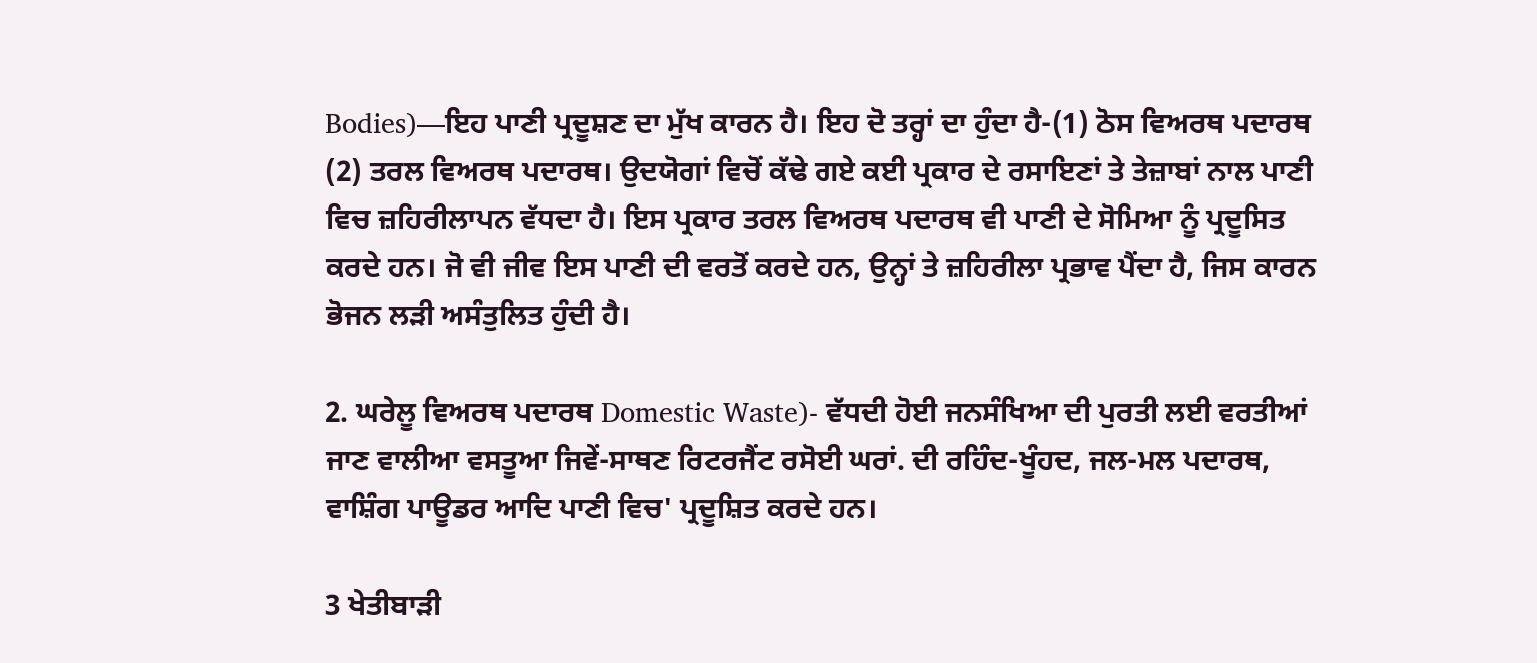Bodies)—ਇਹ ਪਾਣੀ ਪ੍ਰਦੂਸ਼ਣ ਦਾ ਮੁੱਖ ਕਾਰਨ ਹੈ। ਇਹ ਦੋ ਤਰ੍ਹਾਂ ਦਾ ਹੁੰਦਾ ਹੈ-(1) ਠੋਸ ਵਿਅਰਥ ਪਦਾਰਥ (2) ਤਰਲ ਵਿਅਰਥ ਪਦਾਰਥ। ਉਦਯੋਗਾਂ ਵਿਚੋਂ ਕੱਢੇ ਗਏ ਕਈ ਪ੍ਰਕਾਰ ਦੇ ਰਸਾਇਣਾਂ ਤੇ ਤੇਜ਼ਾਬਾਂ ਨਾਲ ਪਾਣੀ ਵਿਚ ਜ਼ਹਿਰੀਲਾਪਨ ਵੱਧਦਾ ਹੈ। ਇਸ ਪ੍ਰਕਾਰ ਤਰਲ ਵਿਅਰਥ ਪਦਾਰਥ ਵੀ ਪਾਣੀ ਦੇ ਸੋਮਿਆ ਨੂੰ ਪ੍ਰਦੂਸਿਤ ਕਰਦੇ ਹਨ। ਜੋ ਵੀ ਜੀਵ ਇਸ ਪਾਣੀ ਦੀ ਵਰਤੋਂ ਕਰਦੇ ਹਨ, ਉਨ੍ਹਾਂ ਤੇ ਜ਼ਹਿਰੀਲਾ ਪ੍ਰਭਾਵ ਪੈਂਦਾ ਹੈ, ਜਿਸ ਕਾਰਨ ਭੋਜਨ ਲੜੀ ਅਸੰਤੁਲਿਤ ਹੁੰਦੀ ਹੈ।

2. ਘਰੇਲੂ ਵਿਅਰਥ ਪਦਾਰਥ Domestic Waste)- ਵੱਧਦੀ ਹੋਈ ਜਨਸੰਖਿਆ ਦੀ ਪੁਰਤੀ ਲਈ ਵਰਤੀਆਂ ਜਾਣ ਵਾਲੀਆ ਵਸਤੂਆ ਜਿਵੇਂ-ਸਾਥਣ ਰਿਟਰਜੈਂਟ ਰਸੋਈ ਘਰਾਂ. ਦੀ ਰਹਿੰਦ-ਖੂੰਹਦ, ਜਲ-ਮਲ ਪਦਾਰਥ, ਵਾਸ਼ਿੰਗ ਪਾਊਡਰ ਆਦਿ ਪਾਣੀ ਵਿਚ' ਪ੍ਰਦੂਸ਼ਿਤ ਕਰਦੇ ਹਨ।

3 ਖੇਤੀਬਾੜੀ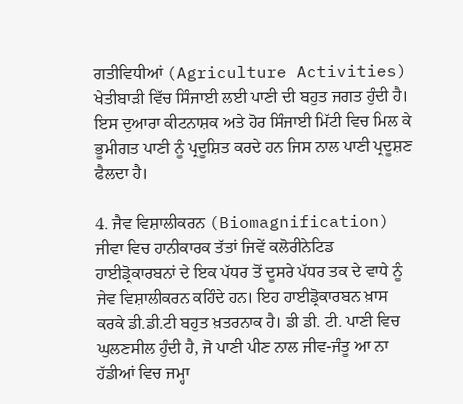ਗਤੀਵਿਧੀਆਂ (Agriculture Activities) ਖੇਤੀਬਾੜੀ ਵਿੱਚ ਸਿੰਜਾਈ ਲਈ ਪਾਣੀ ਦੀ ਬਹੁਤ ਜਗਤ ਹੁੰਦੀ ਹੈ। ਇਸ ਦੁਆਰਾ ਕੀਟਨਾਸ਼ਕ ਅਤੇ ਹੋਰ ਸਿੰਜਾਈ ਮਿੱਟੀ ਵਿਚ ਮਿਲ ਕੇ ਭੂਮੀਗਤ ਪਾਣੀ ਨੂੰ ਪ੍ਰਦੂਸ਼ਿਤ ਕਰਦੇ ਹਨ ਜਿਸ ਨਾਲ ਪਾਣੀ ਪ੍ਰਦੂਸ਼ਣ ਫੈਲਦਾ ਹੈ।

4. ਜੈਵ ਵਿਸ਼ਾਲੀਕਰਨ (Biomagnification) ਜੀਵਾ ਵਿਚ ਹਾਨੀਕਾਰਕ ਤੱਤਾਂ ਜਿਵੇਂ ਕਲੋਰੀਨੇਟਿਡ ਹਾਈਡ੍ਰੋਕਾਰਬਨਾਂ ਦੇ ਇਕ ਪੱਧਰ ਤੋਂ ਦੂਸਰੇ ਪੱਧਰ ਤਕ ਦੇ ਵਾਧੇ ਨੂੰ ਜੇਵ ਵਿਸ਼ਾਲੀਕਰਨ ਕਹਿੰਦੇ ਹਨ। ਇਹ ਹਾਈਡ੍ਰੋਕਾਰਬਨ ਖ਼ਾਸ ਕਰਕੇ ਡੀ.ਡੀ.ਟੀ ਬਹੁਤ ਖ਼ਤਰਨਾਕ ਹੈ। ਡੀ ਡੀ. ਟੀ. ਪਾਣੀ ਵਿਚ ਘੁਲਣਸੀਲ ਹੁੰਦੀ ਹੈ, ਜੋ ਪਾਣੀ ਪੀਣ ਨਾਲ ਜੀਵ-ਜੰਤੂ ਆ ਨਾ ਹੱਡੀਆਂ ਵਿਚ ਜਮ੍ਹਾ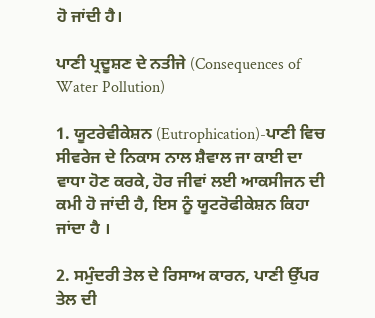ਹੋ ਜਾਂਦੀ ਹੈ।

ਪਾਣੀ ਪ੍ਰਦੂਸ਼ਣ ਦੇ ਨਤੀਜੇ (Consequences of Water Pollution)

1. ਯੂਟਰੇਵੀਕੇਸ਼ਨ (Eutrophication)-ਪਾਣੀ ਵਿਚ ਸੀਵਰੇਜ ਦੇ ਨਿਕਾਸ ਨਾਲ ਸ਼ੈਵਾਲ ਜਾ ਕਾਈ ਦਾ ਵਾਧਾ ਹੋਣ ਕਰਕੇ, ਹੋਰ ਜੀਵਾਂ ਲਈ ਆਕਸੀਜਨ ਦੀ ਕਮੀ ਹੋ ਜਾਂਦੀ ਹੈ, ਇਸ ਨੂੰ ਯੂਟਰੋਫੀਕੇਸ਼ਨ ਕਿਹਾ ਜਾਂਦਾ ਹੈ ।

2. ਸਮੁੰਦਰੀ ਤੇਲ ਦੇ ਰਿਸਾਅ ਕਾਰਨ, ਪਾਣੀ ਉੱਪਰ ਤੇਲ ਦੀ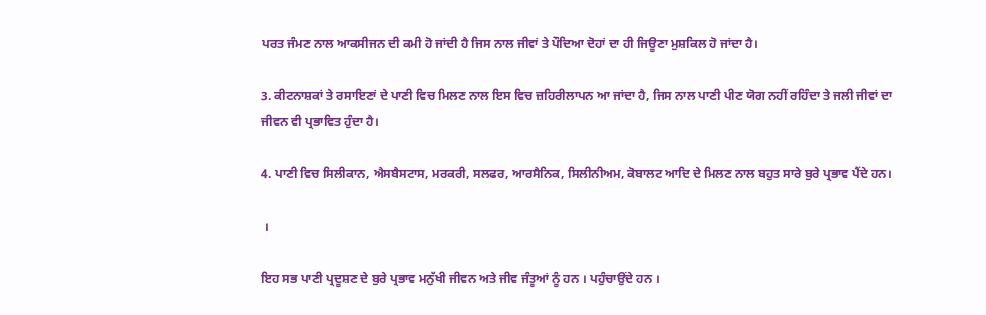ਪਰਤ ਜੰਮਣ ਨਾਲ ਆਕਸੀਜਨ ਦੀ ਕਮੀ ਹੋ ਜਾਂਦੀ ਹੈ ਜਿਸ ਨਾਲ ਜੀਵਾਂ ਤੇ ਪੌਦਿਆ ਦੋਹਾਂ ਦਾ ਹੀ ਜਿਊਣਾ ਮੁਸ਼ਕਿਲ ਹੋ ਜਾਂਦਾ ਹੈ।

3. ਕੀਟਨਾਸ਼ਕਾਂ ਤੇ ਰਸਾਇਣਾਂ ਦੇ ਪਾਣੀ ਵਿਚ ਮਿਲਣ ਨਾਲ ਇਸ ਵਿਚ ਜ਼ਹਿਰੀਲਾਪਨ ਆ ਜਾਂਦਾ ਹੈ, ਜਿਸ ਨਾਲ ਪਾਣੀ ਪੀਣ ਯੋਗ ਨਹੀਂ ਰਹਿੰਦਾ ਤੇ ਜਲੀ ਜੀਵਾਂ ਦਾ ਜੀਵਨ ਵੀ ਪ੍ਰਭਾਵਿਤ ਹੁੰਦਾ ਹੈ।

4. ਪਾਣੀ ਵਿਚ ਸਿਲੀਕਾਨ, ਐਸਬੈਸਟਾਸ, ਮਰਕਰੀ, ਸਲਫਰ, ਆਰਸੈਨਿਕ, ਸਿਲੀਨੀਅਮ, ਕੋਬਾਲਟ ਆਦਿ ਦੇ ਮਿਲਣ ਨਾਲ ਬਹੁਤ ਸਾਰੇ ਬੁਰੇ ਪ੍ਰਭਾਵ ਪੈਂਦੇ ਹਨ।

 ।

ਇਹ ਸਭ ਪਾਣੀ ਪ੍ਰਦੂਸ਼ਣ ਦੇ ਬੁਰੇ ਪ੍ਰਭਾਵ ਮਨੁੱਖੀ ਜੀਵਨ ਅਤੇ ਜੀਵ ਜੰਤੂਆਂ ਨੂੰ ਹਨ । ਪਹੁੰਚਾਉਂਦੇ ਹਨ ।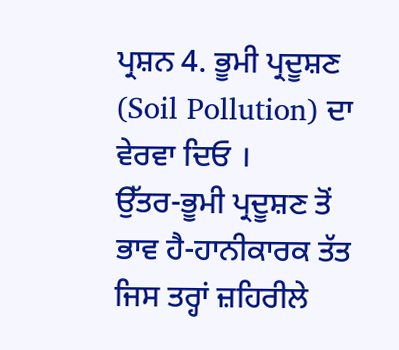ਪ੍ਰਸ਼ਨ 4. ਭੂਮੀ ਪ੍ਰਦੂਸ਼ਣ (Soil Pollution) ਦਾ ਵੇਰਵਾ ਦਿਓ ।
ਉੱਤਰ-ਭੂਮੀ ਪ੍ਰਦੂਸ਼ਣ ਤੋਂ ਭਾਵ ਹੈ-ਹਾਨੀਕਾਰਕ ਤੱਤ ਜਿਸ ਤਰ੍ਹਾਂ ਜ਼ਹਿਰੀਲੇ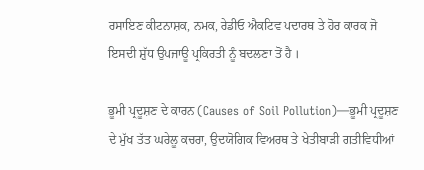ਰਸਾਇਣ ਕੀਟਨਾਸ਼ਕ, ਨਮਕ, ਰੇਡੀਓ ਐਕਟਿਵ ਪਦਾਰਥ ਤੇ ਹੋਰ ਕਾਰਕ ਜੋ ਇਸਦੀ ਸ਼ੁੱਧ ਉਪਜਾਊ ਪ੍ਰਕਿਰਤੀ ਨੂੰ ਬਦਲਣਾ ਤੋਂ ਹੈ ।

ਭੂਮੀ ਪ੍ਰਦੂਸ਼ਣ ਦੇ ਕਾਰਨ (Causes of Soil Pollution)—ਭੂਮੀ ਪ੍ਰਦੂਸ਼ਣ ਦੇ ਮੁੱਖ ਤੱਤ ਘਰੇਲੂ ਕਚਰਾ, ਉਦਯੋਗਿਕ ਵਿਅਰਥ ਤੇ ਖੇਤੀਬਾੜੀ ਗਤੀਵਿਧੀਆਂ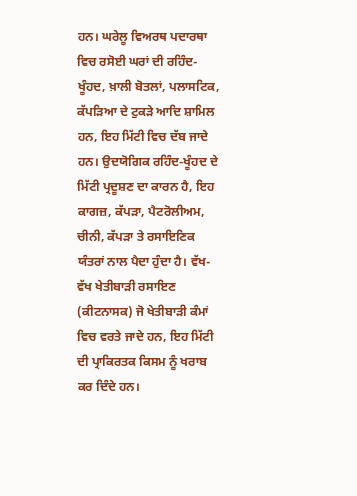ਹਨ। ਘਰੇਲੂ ਵਿਅਰਥ ਪਦਾਰਥਾ ਵਿਚ ਰਸੋਈ ਘਰਾਂ ਦੀ ਰਹਿੰਦ-ਖੂੰਹਦ, ਖ਼ਾਲੀ ਬੋਤਲਾਂ, ਪਲਾਸਟਿਕ, ਕੱਪੜਿਆ ਦੇ ਟੁਕੜੇ ਆਦਿ ਸ਼ਾਮਿਲ ਹਨ, ਇਹ ਮਿੱਟੀ ਵਿਚ ਦੱਬ ਜਾਦੇ ਹਨ। ਉਦਯੋਗਿਕ ਰਹਿੰਦ-ਖੂੰਹਦ ਦੇ ਮਿੱਟੀ ਪ੍ਰਦੂਸ਼ਣ ਦਾ ਕਾਰਨ ਹੈ, ਇਹ ਕਾਗਜ਼, ਕੱਪੜਾ, ਪੈਟਰੋਲੀਅਮ, ਚੀਨੀ, ਕੱਪੜਾ ਤੇ ਰਸਾਇਣਿਕ ਯੰਤਰਾਂ ਨਾਲ ਪੈਦਾ ਹੁੰਦਾ ਹੈ। ਵੱਖ-ਵੱਖ ਖੇਤੀਬਾੜੀ ਰਸਾਇਣ (ਕੀਟਨਾਸਕ) ਜੋ ਖੇਤੀਬਾੜੀ ਕੰਮਾਂ ਵਿਚ ਵਰਤੇ ਜਾਦੇ ਹਨ, ਇਹ ਮਿੱਟੀ ਦੀ ਪ੍ਰਾਕਿਰਤਕ ਕਿਸਮ ਨੂੰ ਖਰਾਬ ਕਰ ਦਿੰਦੇ ਹਨ।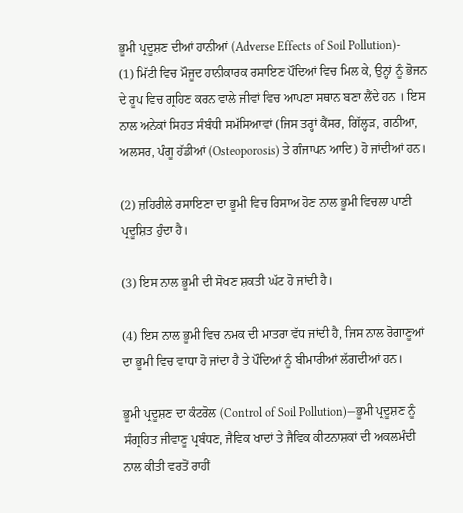ਭੂਮੀ ਪ੍ਰਦੂਸ਼ਣ ਦੀਆਂ ਹਾਨੀਆਂ (Adverse Effects of Soil Pollution)-
(1) ਮਿੱਟੀ ਵਿਚ ਮੌਜੂਦ ਹਾਨੀਕਾਰਕ ਰਸਾਇਣ ਪੌਦਿਆਂ ਵਿਚ ਮਿਲ ਕੇ, ਉਨ੍ਹਾਂ ਨੂੰ ਭੋਜਨ ਦੇ ਰੂਪ ਵਿਚ ਗ੍ਰਹਿਣ ਕਰਨ ਵਾਲੇ ਜੀਵਾਂ ਵਿਚ ਆਪਣਾ ਸਥਾਨ ਬਣਾ ਲੈਂਦੇ ਹਨ । ਇਸ ਨਾਲ ਅਨੇਕਾਂ ਸਿਹਤ ਸੰਬੰਧੀ ਸਮੱਸਿਆਵਾਂ (ਜਿਸ ਤਰ੍ਹਾਂ ਕੈਂਸਰ, ਗਿੱਲ੍ਹੜ, ਗਠੀਆ, ਅਲਸਰ, ਪੰਗੂ ਹੱਡੀਆਂ (Osteoporosis) ਤੇ ਗੰਜਾਪਨ ਆਦਿ) ਹੋ ਜਾਂਦੀਆਂ ਹਨ।

(2) ਜ਼ਹਿਰੀਲੇ ਰਸਾਇਣਾ ਦਾ ਭੂਮੀ ਵਿਚ ਰਿਸਾਅ ਹੋਣ ਨਾਲ ਭੂਮੀ ਵਿਚਲਾ ਪਾਣੀ ਪ੍ਰਦੂਸ਼ਿਤ ਹੁੰਦਾ ਹੈ।

(3) ਇਸ ਨਾਲ ਭੂਮੀ ਦੀ ਸੋਖਣ ਸ਼ਕਤੀ ਘੱਟ ਹੋ ਜਾਂਦੀ ਹੈ।

(4) ਇਸ ਨਾਲ ਭੂਮੀ ਵਿਚ ਨਮਕ ਦੀ ਮਾਤਰਾ ਵੱਧ ਜਾਂਦੀ ਹੈ, ਜਿਸ ਨਾਲ ਰੋਗਾਣੂਆਂ ਦਾ ਭੂਮੀ ਵਿਚ ਵਾਧਾ ਹੋ ਜਾਂਦਾ ਹੈ ਤੇ ਪੌਦਿਆਂ ਨੂੰ ਬੀਮਾਰੀਆਂ ਲੱਗਦੀਆਂ ਹਨ।

ਭੂਮੀ ਪ੍ਰਦੂਸ਼ਣ ਦਾ ਕੰਟਰੋਲ (Control of Soil Pollution)—ਭੂਮੀ ਪ੍ਰਦੂਸ਼ਣ ਨੂੰ ਸੰਗ੍ਰਹਿਤ ਜੀਵਾਣੂ ਪ੍ਰਬੰਧਣ, ਜੈਵਿਕ ਖਾਦਾਂ ਤੇ ਜੈਵਿਕ ਕੀਟਨਾਸ਼ਕਾਂ ਦੀ ਅਕਲਮੰਦੀ ਨਾਲ ਕੀਤੀ ਵਰਤੋਂ ਰਾਹੀਂ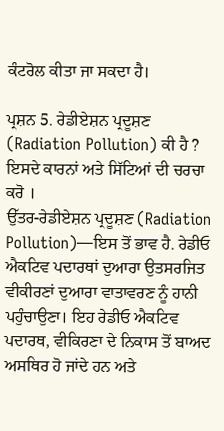ਕੰਟਰੋਲ ਕੀਤਾ ਜਾ ਸਕਦਾ ਹੈ।

ਪ੍ਰਸ਼ਨ 5. ਰੇਡੀਏਸ਼ਨ ਪ੍ਰਦੂਸ਼ਣ (Radiation Pollution) ਕੀ ਹੈ ? ਇਸਦੇ ਕਾਰਨਾਂ ਅਤੇ ਸਿੱਟਿਆਂ ਦੀ ਚਰਚਾ ਕਰੋ ।
ਉੱਤਰ-ਰੇਡੀਏਸ਼ਨ ਪ੍ਰਦੂਸ਼ਣ (Radiation Pollution)—ਇਸ ਤੋਂ ਭਾਵ ਹੈ. ਰੇਡੀਓ ਐਕਟਿਵ ਪਦਾਰਥਾਂ ਦੁਆਰਾ ਉਤਸਰਜਿਤ ਵੀਕੀਰਣਾਂ ਦੁਆਰਾ ਵਾਤਾਵਰਣ ਨੂੰ ਹਾਨੀ ਪਹੁੰਚਾਉਣਾ। ਇਹ ਰੇਡੀਓ ਐਕਟਿਵ ਪਦਾਰਥ, ਵੀਕਿਰਣਾ ਦੇ ਨਿਕਾਸ ਤੋਂ ਬਾਅਦ ਅਸਥਿਰ ਹੋ ਜਾਂਦੇ ਹਨ ਅਤੇ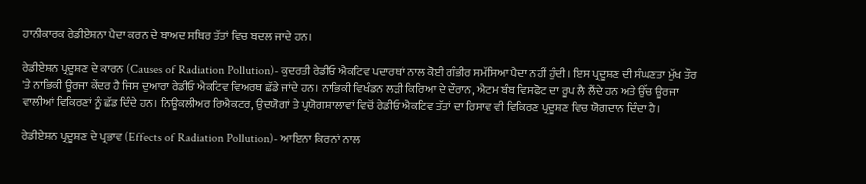ਹਾਨੀਕਾਰਕ ਰੇਡੀਏਸ਼ਨਾ ਪੈਦਾ ਕਰਨ ਦੇ ਬਾਅਦ ਸਥਿਰ ਤੱਤਾਂ ਵਿਚ ਬਦਲ ਜਾਦੇ ਹਨ।

ਰੇਡੀਏਸ਼ਨ ਪ੍ਰਦੂਸ਼ਣ ਦੇ ਕਾਰਨ (Causes of Radiation Pollution)- ਕੁਦਰਤੀ ਰੇਡੀਓ ਐਕਟਿਵ ਪਦਾਰਥਾਂ ਨਾਲ ਕੋਈ ਗੰਭੀਰ ਸਮੱਸਿਆ ਪੈਦਾ ਨਹੀਂ ਹੁੰਦੀ। ਇਸ ਪ੍ਰਦੂਸ਼ਣ ਦੀ ਸੰਘਣਤਾ ਮੁੱਖ ਤੌਰ 'ਤੇ ਨਾਭਿਕੀ ਊਰਜਾ ਕੇਂਦਰ ਹੈ ਜਿਸ ਦੁਆਰਾ ਰੇਡੀਓ ਐਕਟਿਵ ਵਿਅਰਥ ਛੱਡੇ ਜਾਂਦੇ ਹਨ। ਨਾਭਿਕੀ ਵਿਖੰਡਨ ਲੜੀ ਕਿਰਿਆ ਦੇ ਦੌਰਾਨ, ਐਟਮ ਬੰਬ ਵਿਸਫੋਟ ਦਾ ਰੂਪ ਲੈ ਲੈਂਦੇ ਹਨ ਅਤੇ ਉੱਚ ਊਰਜਾ ਵਾਲੀਆਂ ਵਿਕਿਰਣਾਂ ਨੂੰ ਛੱਡ ਦਿੰਦੇ ਹਨ। ਨਿਊਕਲੀਅਰ ਰਿਐਕਟਰ, ਉਦਯੋਗਾਂ ਤੇ ਪ੍ਰਯੋਗਸ਼ਾਲਾਵਾਂ ਵਿਚੋਂ ਰੇਡੀਓ ਐਕਟਿਵ ਤੱਤਾਂ ਦਾ ਰਿਸਾਵ ਵੀ ਵਿਕਿਰਣ ਪ੍ਰਦੂਸ਼ਣ ਵਿਚ ਯੋਗਦਾਨ ਦਿੰਦਾ ਹੈ।

ਰੇਡੀਏਸ਼ਨ ਪ੍ਰਦੂਸ਼ਣ ਦੇ ਪ੍ਰਭਾਵ (Effects of Radiation Pollution)- ਆਇਨਾ ਕਿਰਨਾਂ ਨਾਲ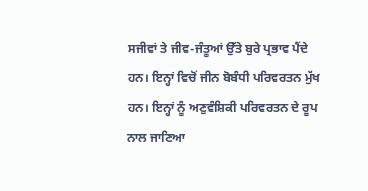ਸਜੀਵਾਂ ਤੇ ਜੀਵ-ਜੰਤੂਆਂ ਉੱਤੇ ਬੁਰੇ ਪ੍ਰਭਾਵ ਪੈਂਦੇ ਹਨ। ਇਨ੍ਹਾਂ ਵਿਚੋਂ ਜੀਨ ਬੋਬੰਧੀ ਪਰਿਵਰਤਨ ਮੁੱਖ ਹਨ। ਇਨ੍ਹਾਂ ਨੂੰ ਅਣੁਵੰਸ਼ਿਕੀ ਪਰਿਵਰਤਨ ਦੇ ਰੂਪ ਨਾਲ ਜਾਣਿਆ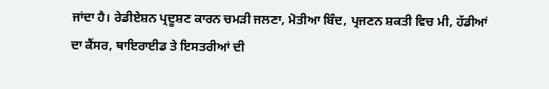ਜਾਂਦਾ ਹੈ। ਰੇਡੀਏਸ਼ਨ ਪ੍ਰਦੂਸ਼ਣ ਕਾਰਨ ਚਮੜੀ ਜਲਣਾ, ਮੋਤੀਆ ਬਿੰਦ, ਪ੍ਰਜਣਨ ਸ਼ਕਤੀ ਵਿਚ ਮੀ, ਹੱਡੀਆਂ ਦਾ ਕੈਂਸਰ, ਥਾਇਰਾਈਡ ਤੇ ਇਸਤਰੀਆਂ ਦੀ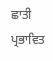ਛਾਤੀ ਪ੍ਰਭਾਵਿਤ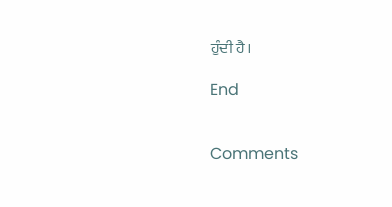ਹੁੰਦੀ ਹੈ।

End


Comments